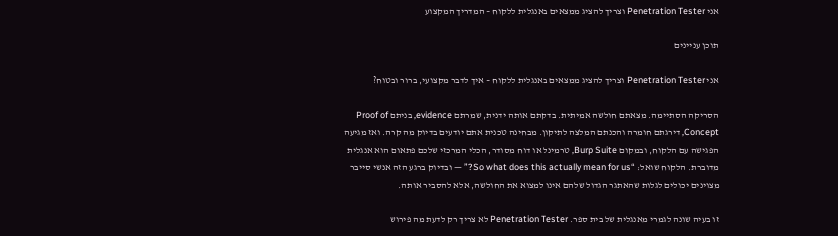אני Penetration Tester וצריך להציג ממצאים באנגלית ללקוח – המדריך המקצוע

תוכן עניינים

אני Penetration Tester וצריך להציג ממצאים באנגלית ללקוח – איך לדבר מקצועי, ברור ובטוח?

הסריקה הסתיימה. מצאתם חולשה אמיתית. בדקתם אותה ידנית, שמרתם evidence, בניתם Proof of Concept, דירגתם חומרה והכנתם המלצה לתיקון. מבחינה טכנית אתם יודעים בדיוק מה קרה. ואז מגיעה הפגישה עם הלקוח, ובמקום Burp Suite, טרמינל או דוח מסודר, הכלי המרכזי שלכם פתאום הוא אנגלית מדוברת. הלקוח שואל: “So what does this actually mean for us?” — ובדיוק ברגע הזה אנשי סייבר מצוינים יכולים לגלות שהאתגר הגדול שלהם אינו למצוא את החולשה, אלא להסביר אותה.

זו בעיה שונה לגמרי מאנגלית של בית ספר. Penetration Tester לא צריך רק לדעת מה פירוש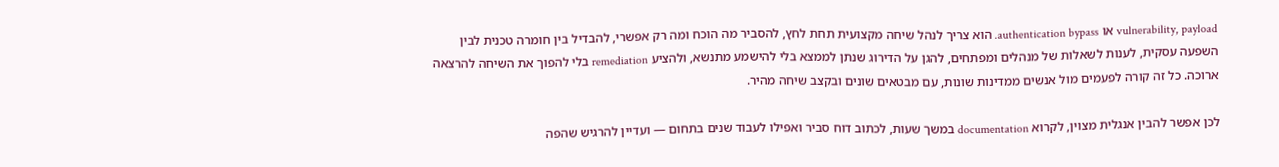vulnerability, payload או authentication bypass. הוא צריך לנהל שיחה מקצועית תחת לחץ, להסביר מה הוכח ומה רק אפשרי, להבדיל בין חומרה טכנית לבין השפעה עסקית, לענות לשאלות של מנהלים ומפתחים, להגן על הדירוג שנתן לממצא בלי להישמע מתנשא, ולהציע remediation בלי להפוך את השיחה להרצאה ארוכה. כל זה קורה לפעמים מול אנשים ממדינות שונות, עם מבטאים שונים ובקצב שיחה מהיר.

לכן אפשר להבין אנגלית מצוין, לקרוא documentation במשך שעות, לכתוב דוח סביר ואפילו לעבוד שנים בתחום — ועדיין להרגיש שהפה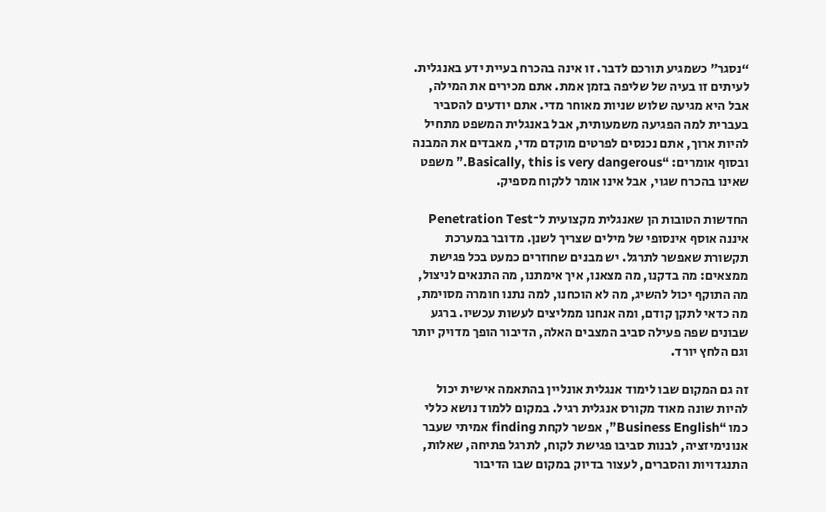“נסגר” כשמגיע תורכם לדבר. זו אינה בהכרח בעיית ידע באנגלית. לעיתים זו בעיה של שליפה בזמן אמת. אתם מכירים את המילה, אבל היא מגיעה שלוש שניות מאוחר מדי. אתם יודעים להסביר בעברית למה הפגיעה משמעותית, אבל באנגלית המשפט מתחיל להיות ארוך, אתם נכנסים לפרטים מוקדם מדי, מאבדים את המבנה ובסוף אומרים: “Basically, this is very dangerous.” משפט שאינו בהכרח שגוי, אבל אינו אומר ללקוח מספיק.

החדשות הטובות הן שאנגלית מקצועית ל־Penetration Test איננה אוסף אינסופי של מילים שצריך לשנן. מדובר במערכת תקשורת שאפשר לתרגל. יש מבנים שחוזרים כמעט בכל פגישת ממצאים: מה בדקנו, מה מצאנו, איך אימתנו, מה התנאים לניצול, מה התוקף יכול להשיג, מה לא הוכחנו, למה נתנו חומרה מסוימת, מה כדאי לתקן קודם, ומה אנחנו ממליצים לעשות עכשיו. ברגע שבונים שפה פעילה סביב המצבים האלה, הדיבור הופך מדויק יותר וגם הלחץ יורד.

זה גם המקום שבו לימוד אנגלית אונליין בהתאמה אישית יכול להיות שונה מאוד מקורס אנגלית רגיל. במקום ללמוד נושא כללי כמו “Business English”, אפשר לקחת finding אמיתי שעבר אנונימיזציה, לבנות סביבו פגישת לקוח, לתרגל פתיחה, שאלות, התנגדויות והסברים, לעצור בדיוק במקום שבו הדיבור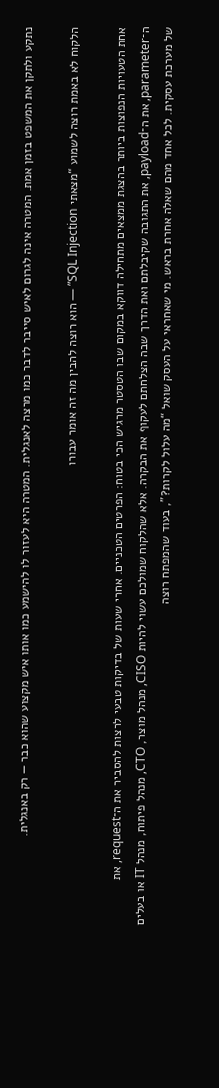נתקע ולתקן את המשפט בזמן אמת. המטרה אינה לגרום לאיש סייבר לדבר כמו מרצה לאנגלית. המטרה היא לעזור לו להישמע כמו אותו איש מקצוע שהוא כבר — רק באנגלית.

הלקוח לא באמת רוצה לשמוע “מצאתי SQL Injection” — הוא רוצה להבין מה זה אומר עבורו

אחת הטעויות הנפוצות ביותר בהצגת ממצאים מתחילה דווקא במקום שבו הטסטר מרגיש הכי בטוח: הפרטים הטכניים. אחרי שעות של בדיקות טבעי לרצות להסביר את ה־request, את ה־parameter, את ה־payload, את התגובה שקיבלתם ואת הדרך שבה הצלחתם לעקוף את הבקרה. אלא שהלקוח שמולכם עשוי להיות CISO, מנהל מוצר, CTO, מנהל פיתוח, מנהל IT או בעלים של מערכת עסקית. לכל אחד מהם שאלה אחרת בראש. מי שאחראי על העסק שואל “מה עלול לקרות?”, בעוד שהמפתח רוצה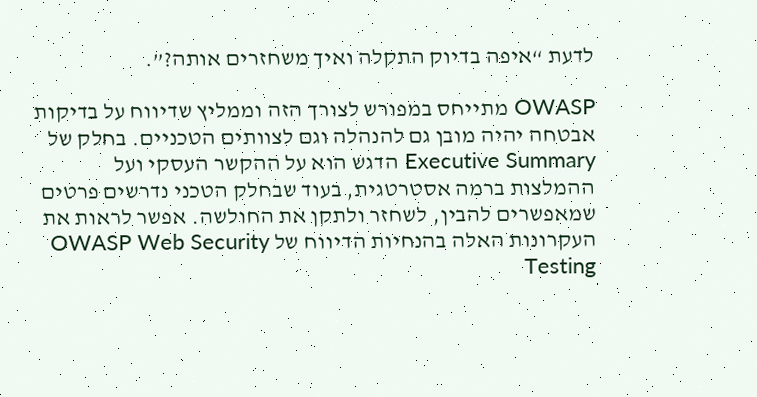לדעת “איפה בדיוק התקלה ואיך משחזרים אותה?”.

OWASP מתייחס במפורש לצורך הזה וממליץ שדיווח על בדיקות אבטחה יהיה מובן גם להנהלה וגם לצוותים הטכניים. בחלק של Executive Summary הדגש הוא על ההקשר העסקי ועל ההמלצות ברמה אסטרטגית, בעוד שבחלק הטכני נדרשים פרטים שמאפשרים להבין, לשחזר ולתקן את החולשה. אפשר לראות את העקרונות האלה בהנחיות הדיווח של OWASP Web Security Testing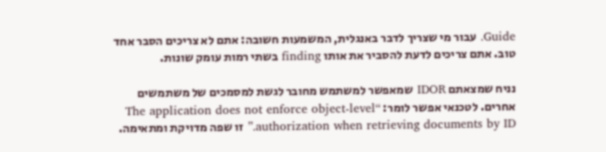Guide. עבור מי שצריך לדבר באנגלית, המשמעות חשובה: אתם לא צריכים הסבר אחד טוב. אתם צריכים לדעת להסביר את אותו finding בשתי רמות עומק שונות.

נניח שמצאתם IDOR שמאפשר למשתמש מחובר לגשת למסמכים של משתמשים אחרים. לטכנאי אפשר לומר: “The application does not enforce object-level authorization when retrieving documents by ID.” זו שפה מדויקת ומתאימה.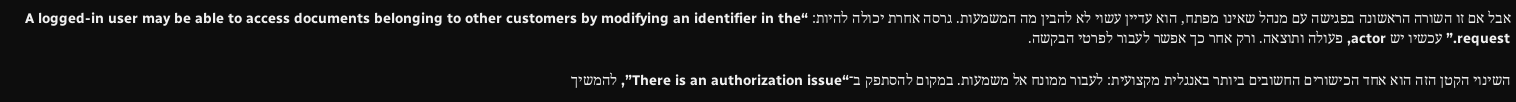אבל אם זו השורה הראשונה בפגישה עם מנהל שאינו מפתח, הוא עדיין עשוי לא להבין מה המשמעות. גרסה אחרת יכולה להיות: “A logged-in user may be able to access documents belonging to other customers by modifying an identifier in the request.” עכשיו יש actor, פעולה ותוצאה. ורק אחר כך אפשר לעבור לפרטי הבקשה.

השינוי הקטן הזה הוא אחד הכישורים החשובים ביותר באנגלית מקצועית: לעבור ממונח אל משמעות. במקום להסתפק ב־“There is an authorization issue”, להמשיך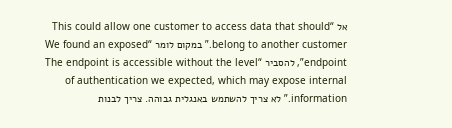אל “This could allow one customer to access data that should belong to another customer.” במקום לומר “We found an exposed endpoint”, להסביר “The endpoint is accessible without the level of authentication we expected, which may expose internal information.” לא צריך להשתמש באנגלית גבוהה. צריך לבנות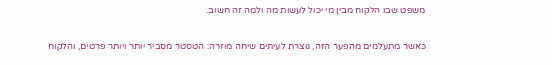משפט שבו הלקוח מבין מי יכול לעשות מה ולמה זה חשוב.

כאשר מתעלמים מהפער הזה, נוצרת לעיתים שיחה מוזרה: הטסטר מסביר יותר ויותר פרטים, והלקוח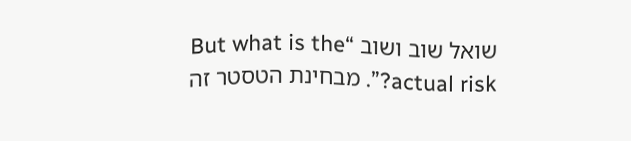שואל שוב ושוב “But what is the actual risk?”. מבחינת הטסטר זה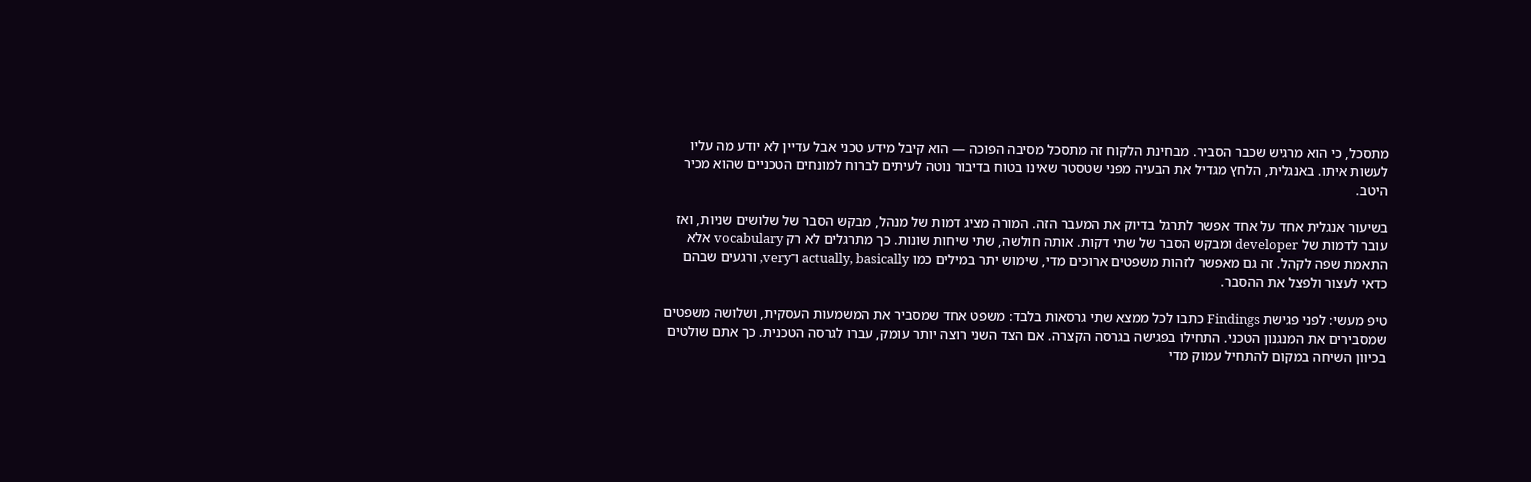מתסכל, כי הוא מרגיש שכבר הסביר. מבחינת הלקוח זה מתסכל מסיבה הפוכה — הוא קיבל מידע טכני אבל עדיין לא יודע מה עליו לעשות איתו. באנגלית, הלחץ מגדיל את הבעיה מפני שטסטר שאינו בטוח בדיבור נוטה לעיתים לברוח למונחים הטכניים שהוא מכיר היטב.

בשיעור אנגלית אחד על אחד אפשר לתרגל בדיוק את המעבר הזה. המורה מציג דמות של מנהל, מבקש הסבר של שלושים שניות, ואז עובר לדמות של developer ומבקש הסבר של שתי דקות. אותה חולשה, שתי שיחות שונות. כך מתרגלים לא רק vocabulary אלא התאמת שפה לקהל. זה גם מאפשר לזהות משפטים ארוכים מדי, שימוש יתר במילים כמו actually, basically ו־very, ורגעים שבהם כדאי לעצור ולפצל את ההסבר.

טיפ מעשי: לפני פגישת Findings כתבו לכל ממצא שתי גרסאות בלבד: משפט אחד שמסביר את המשמעות העסקית, ושלושה משפטים שמסבירים את המנגנון הטכני. התחילו בפגישה בגרסה הקצרה. אם הצד השני רוצה יותר עומק, עברו לגרסה הטכנית. כך אתם שולטים בכיוון השיחה במקום להתחיל עמוק מדי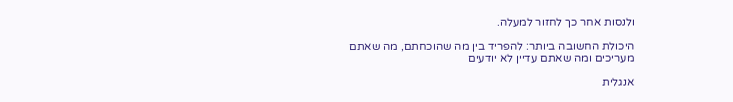ולנסות אחר כך לחזור למעלה.

היכולת החשובה ביותר: להפריד בין מה שהוכחתם, מה שאתם מעריכים ומה שאתם עדיין לא יודעים

אנגלית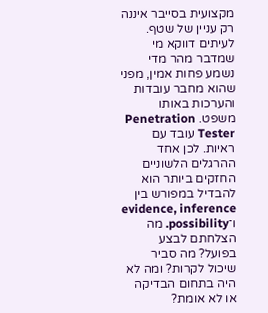מקצועית בסייבר איננה רק עניין של שטף. לעיתים דווקא מי שמדבר מהר מדי נשמע פחות אמין, מפני שהוא מחבר עובדות והערכות באותו משפט. Penetration Tester עובד עם ראיות. לכן אחד ההרגלים הלשוניים החזקים ביותר הוא להבדיל במפורש בין evidence, inference ו־possibility. מה הצלחתם לבצע בפועל? מה סביר שיכול לקרות? ומה לא היה בתחום הבדיקה או לא אומת?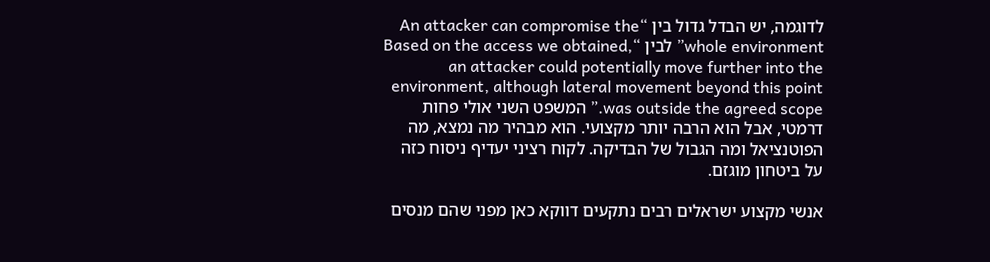לדוגמה, יש הבדל גדול בין “An attacker can compromise the whole environment” לבין “Based on the access we obtained, an attacker could potentially move further into the environment, although lateral movement beyond this point was outside the agreed scope.” המשפט השני אולי פחות דרמטי, אבל הוא הרבה יותר מקצועי. הוא מבהיר מה נמצא, מה הפוטנציאל ומה הגבול של הבדיקה. לקוח רציני יעדיף ניסוח כזה על ביטחון מוגזם.

אנשי מקצוע ישראלים רבים נתקעים דווקא כאן מפני שהם מנסים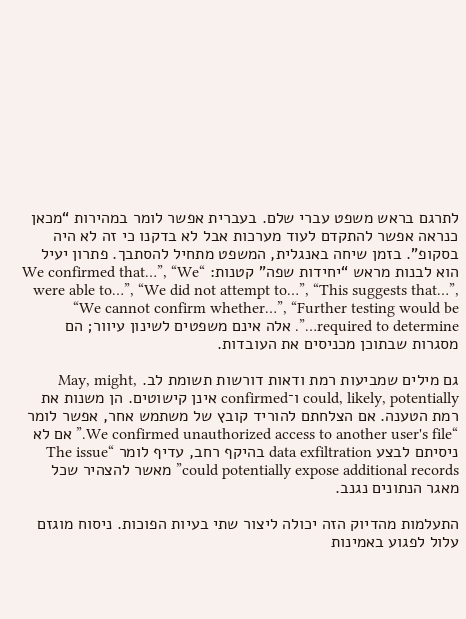לתרגם בראש משפט עברי שלם. בעברית אפשר לומר במהירות “מכאן כנראה אפשר להתקדם לעוד מערכות אבל לא בדקנו כי זה לא היה בסקופ”. בזמן שיחה באנגלית, המשפט מתחיל להסתבך. פתרון יעיל הוא לבנות מראש “יחידות שפה” קטנות: “We confirmed that…”, “We were able to…”, “We did not attempt to…”, “This suggests that…”, “We cannot confirm whether…”, “Further testing would be required to determine…”. אלה אינם משפטים לשינון עיוור; הם מסגרות שבתוכן מכניסים את העובדות.

גם מילים שמביעות רמת ודאות דורשות תשומת לב. May, might, could, likely, potentially ו־confirmed אינן קישוטים. הן משנות את רמת הטענה. אם הצלחתם להוריד קובץ של משתמש אחר, אפשר לומר “We confirmed unauthorized access to another user's file.” אם לא ניסיתם לבצע data exfiltration בהיקף רחב, עדיף לומר “The issue could potentially expose additional records” מאשר להצהיר שכל מאגר הנתונים נגנב.

התעלמות מהדיוק הזה יכולה ליצור שתי בעיות הפוכות. ניסוח מוגזם עלול לפגוע באמינות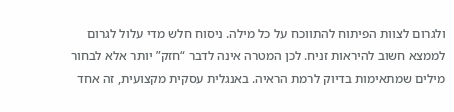ולגרום לצוות הפיתוח להתווכח על כל מילה. ניסוח חלש מדי עלול לגרום לממצא חשוב להיראות זניח. לכן המטרה אינה לדבר “חזק” יותר אלא לבחור מילים שמתאימות בדיוק לרמת הראיה. באנגלית עסקית מקצועית, זה אחד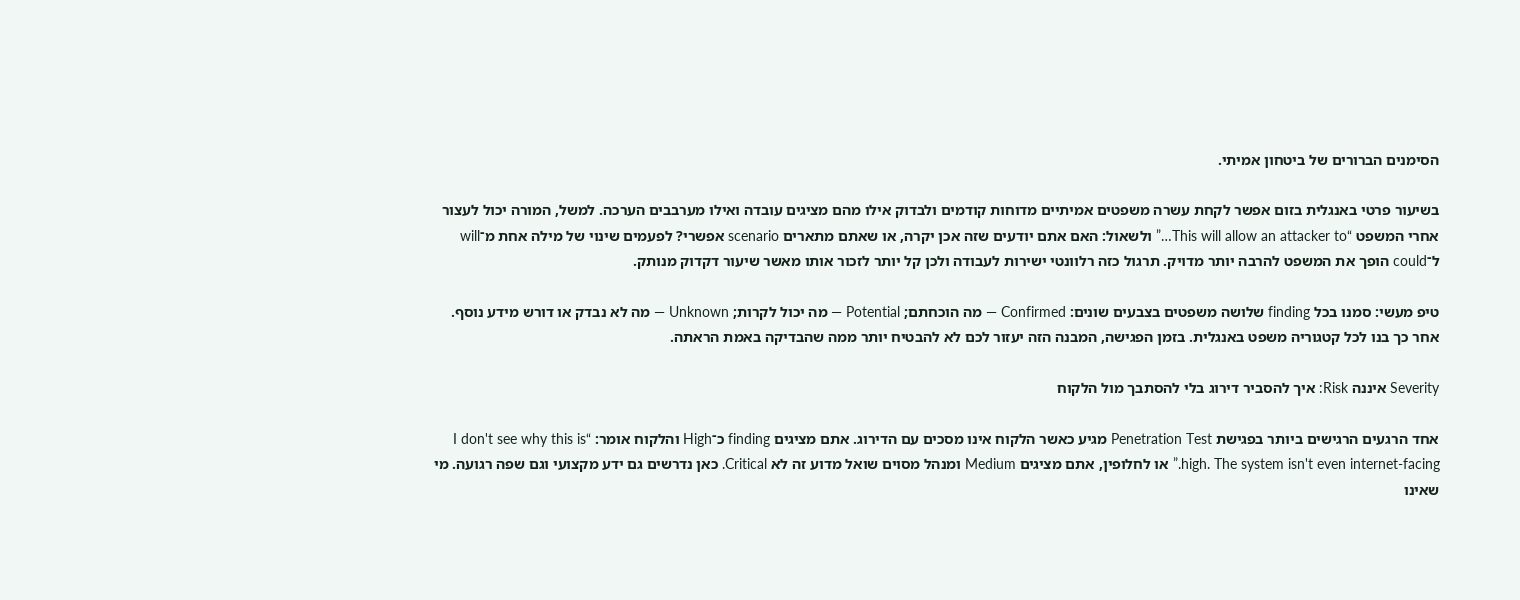הסימנים הברורים של ביטחון אמיתי.

בשיעור פרטי באנגלית בזום אפשר לקחת עשרה משפטים אמיתיים מדוחות קודמים ולבדוק אילו מהם מציגים עובדה ואילו מערבבים הערכה. למשל, המורה יכול לעצור אחרי המשפט “This will allow an attacker to…” ולשאול: האם אתם יודעים שזה אכן יקרה, או שאתם מתארים scenario אפשרי? לפעמים שינוי של מילה אחת מ־will ל־could הופך את המשפט להרבה יותר מדויק. תרגול כזה רלוונטי ישירות לעבודה ולכן קל יותר לזכור אותו מאשר שיעור דקדוק מנותק.

טיפ מעשי: סמנו בכל finding שלושה משפטים בצבעים שונים: Confirmed — מה הוכחתם; Potential — מה יכול לקרות; Unknown — מה לא נבדק או דורש מידע נוסף. אחר כך בנו לכל קטגוריה משפט באנגלית. בזמן הפגישה, המבנה הזה יעזור לכם לא להבטיח יותר ממה שהבדיקה באמת הראתה.

Severity איננה Risk: איך להסביר דירוג בלי להסתבך מול הלקוח

אחד הרגעים הרגישים ביותר בפגישת Penetration Test מגיע כאשר הלקוח אינו מסכים עם הדירוג. אתם מציגים finding כ־High והלקוח אומר: “I don't see why this is high. The system isn't even internet-facing.” או לחלופין, אתם מציגים Medium ומנהל מסוים שואל מדוע זה לא Critical. כאן נדרשים גם ידע מקצועי וגם שפה רגועה. מי שאינו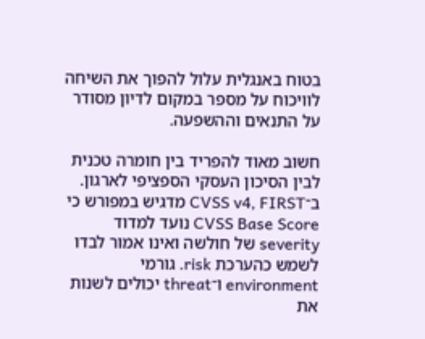בטוח באנגלית עלול להפוך את השיחה לוויכוח על מספר במקום לדיון מסודר על התנאים וההשפעה.

חשוב מאוד להפריד בין חומרה טכנית לבין הסיכון העסקי הספציפי לארגון. ב־CVSS v4, FIRST מדגיש במפורש כי CVSS Base Score נועד למדוד severity של חולשה ואינו אמור לבדו לשמש כהערכת risk. גורמי environment ו־threat יכולים לשנות את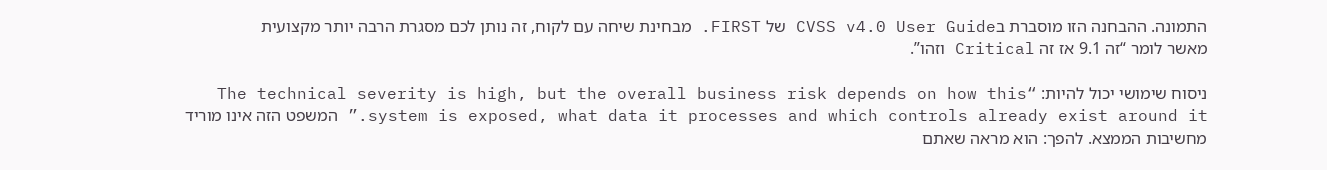התמונה. ההבחנה הזו מוסברת בCVSS v4.0 User Guide של FIRST. מבחינת שיחה עם לקוח, זה נותן לכם מסגרת הרבה יותר מקצועית מאשר לומר “זה 9.1 אז זה Critical וזהו”.

ניסוח שימושי יכול להיות: “The technical severity is high, but the overall business risk depends on how this system is exposed, what data it processes and which controls already exist around it.” המשפט הזה אינו מוריד מחשיבות הממצא. להפך: הוא מראה שאתם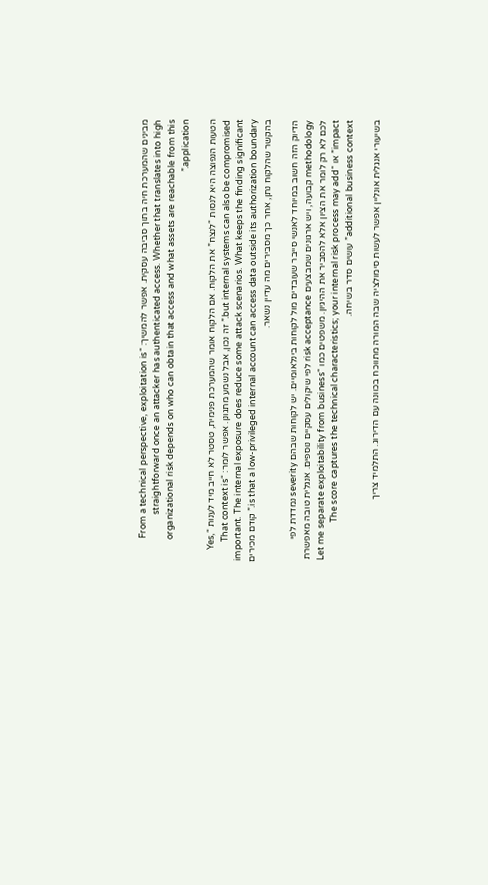מבינים שהמערכת חיה בתוך סביבה עסקית. אפשר להמשיך: “From a technical perspective, exploitation is straightforward once an attacker has authenticated access. Whether that translates into high organizational risk depends on who can obtain that access and what assets are reachable from this application.”

הטעות הנפוצה היא לנסות “לנצח” את הלקוח. אם הלקוח אומר שהמערכת פנימית, טסטר לא חייב מיד לענות “Yes, but internal systems can also be compromised.” זה נכון, אבל נשמע מתגונן. אפשר לומר: “That context is important. The internal exposure does reduce some attack scenarios. What keeps the finding significant is that a low-privileged internal account can access data outside its authorization boundary.” קודם מכירים בהקשר שהלקוח נתן, אחר כך מסבירים מה עדיין נשאר.

הדיוק הזה חשוב במיוחד לאנשי סייבר שעובדים מול לקוחות בינלאומיים. יש לקוחות שבהם severity נמדדת לפי methodology קבועה, ויש ארגונים שמבצעים risk acceptance לפי שיקולים עסקיים נוספים. אנגלית טובה מאפשרת לכם לא רק לומר את הציון אלא להסביר את ההיגיון. משפטים כמו “Let me separate exploitability from business impact” או “The score captures the technical characteristics; your internal risk process may add additional business context” עושים סדר בשיחה.

בשיעורי אנגלית אונליין אפשר לעשות סימולציה שבה המורה מתווכח בכוונה עם הדירוג. התלמיד צריך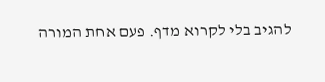להגיב בלי לקרוא מדף. פעם אחת המורה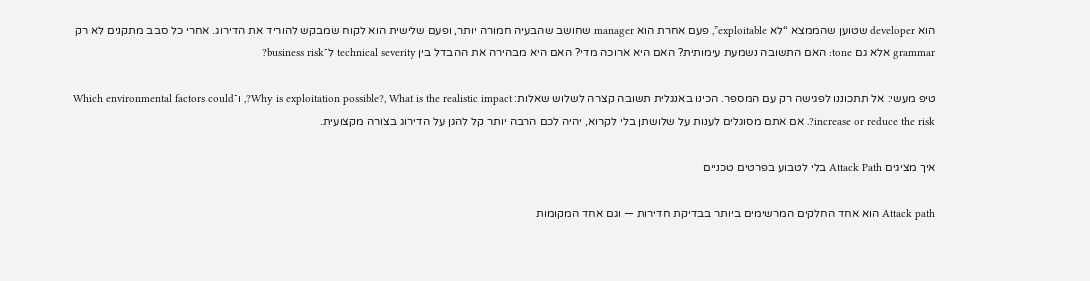הוא developer שטוען שהממצא “לא exploitable”, פעם אחרת הוא manager שחושב שהבעיה חמורה יותר, ופעם שלישית הוא לקוח שמבקש להוריד את הדירוג. אחרי כל סבב מתקנים לא רק grammar אלא גם tone: האם התשובה נשמעת עימותית? האם היא ארוכה מדי? האם היא מבהירה את ההבדל בין technical severity ל־business risk?

טיפ מעשי: אל תתכוננו לפגישה רק עם המספר. הכינו באנגלית תשובה קצרה לשלוש שאלות: Why is exploitation possible?, What is the realistic impact?, ו־Which environmental factors could increase or reduce the risk?. אם אתם מסוגלים לענות על שלושתן בלי לקרוא, יהיה לכם הרבה יותר קל להגן על הדירוג בצורה מקצועית.

איך מציגים Attack Path בלי לטבוע בפרטים טכניים

Attack path הוא אחד החלקים המרשימים ביותר בבדיקת חדירות — וגם אחד המקומות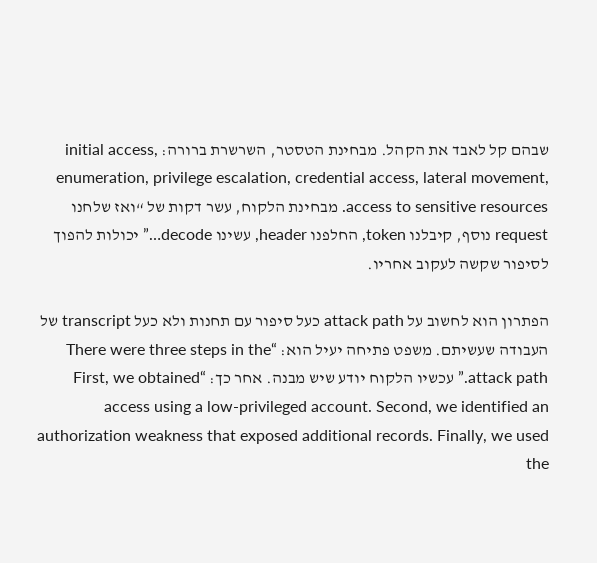שבהם קל לאבד את הקהל. מבחינת הטסטר, השרשרת ברורה: initial access, enumeration, privilege escalation, credential access, lateral movement, access to sensitive resources. מבחינת הלקוח, עשר דקות של “ואז שלחנו request נוסף, קיבלנו token, החלפנו header, עשינו decode…” יכולות להפוך לסיפור שקשה לעקוב אחריו.

הפתרון הוא לחשוב על attack path כעל סיפור עם תחנות ולא כעל transcript של העבודה שעשיתם. משפט פתיחה יעיל הוא: “There were three steps in the attack path.” עכשיו הלקוח יודע שיש מבנה. אחר כך: “First, we obtained access using a low-privileged account. Second, we identified an authorization weakness that exposed additional records. Finally, we used the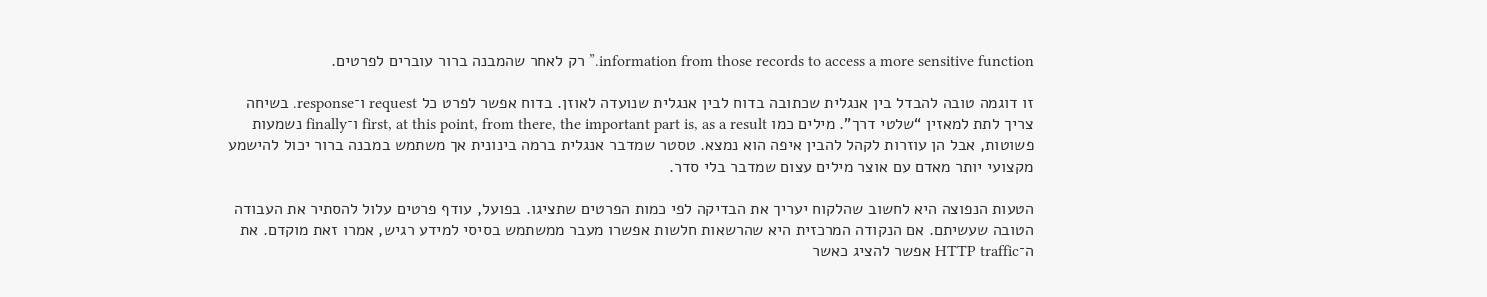information from those records to access a more sensitive function.” רק לאחר שהמבנה ברור עוברים לפרטים.

זו דוגמה טובה להבדל בין אנגלית שכתובה בדוח לבין אנגלית שנועדה לאוזן. בדוח אפשר לפרט כל request ו־response. בשיחה צריך לתת למאזין “שלטי דרך”. מילים כמו first, at this point, from there, the important part is, as a result ו־finally נשמעות פשוטות, אבל הן עוזרות לקהל להבין איפה הוא נמצא. טסטר שמדבר אנגלית ברמה בינונית אך משתמש במבנה ברור יכול להישמע מקצועי יותר מאדם עם אוצר מילים עצום שמדבר בלי סדר.

הטעות הנפוצה היא לחשוב שהלקוח יעריך את הבדיקה לפי כמות הפרטים שתציגו. בפועל, עודף פרטים עלול להסתיר את העבודה הטובה שעשיתם. אם הנקודה המרכזית היא שהרשאות חלשות אפשרו מעבר ממשתמש בסיסי למידע רגיש, אמרו זאת מוקדם. את ה־HTTP traffic אפשר להציג כאשר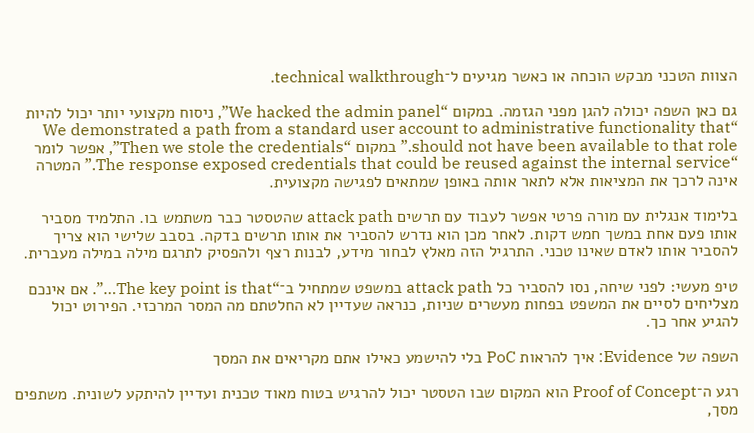הצוות הטכני מבקש הוכחה או כאשר מגיעים ל־technical walkthrough.

גם כאן השפה יכולה להגן מפני הגזמה. במקום “We hacked the admin panel”, ניסוח מקצועי יותר יכול להיות “We demonstrated a path from a standard user account to administrative functionality that should not have been available to that role.” במקום “Then we stole the credentials”, אפשר לומר “The response exposed credentials that could be reused against the internal service.” המטרה אינה לרכך את המציאות אלא לתאר אותה באופן שמתאים לפגישה מקצועית.

בלימוד אנגלית עם מורה פרטי אפשר לעבוד עם תרשים attack path שהטסטר כבר משתמש בו. התלמיד מסביר אותו פעם אחת במשך חמש דקות. לאחר מכן הוא נדרש להסביר את אותו תרשים בדקה. בסבב שלישי הוא צריך להסביר אותו לאדם שאינו טכני. התרגיל הזה מאלץ לבחור מידע, לבנות רצף ולהפסיק לתרגם מילה במילה מעברית.

טיפ מעשי: לפני שיחה, נסו להסביר כל attack path במשפט שמתחיל ב־“The key point is that…”. אם אינכם מצליחים לסיים את המשפט בפחות מעשרים שניות, כנראה שעדיין לא החלטתם מה המסר המרכזי. הפירוט יכול להגיע אחר כך.

השפה של Evidence: איך להראות PoC בלי להישמע כאילו אתם מקריאים את המסך

רגע ה־Proof of Concept הוא המקום שבו הטסטר יכול להרגיש בטוח מאוד טכנית ועדיין להיתקע לשונית. משתפים מסך,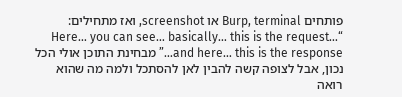פותחים Burp, terminal או screenshot, ואז מתחילים: “Here… you can see… basically… this is the request… and here… this is the response…” מבחינת התוכן אולי הכל נכון, אבל לצופה קשה להבין לאן להסתכל ולמה מה שהוא רואה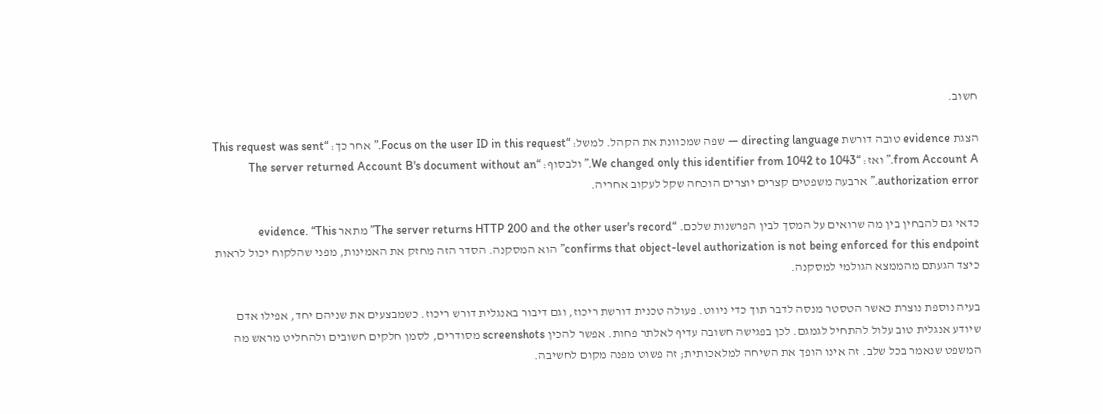חשוב.

הצגת evidence טובה דורשת directing language — שפה שמכוונת את הקהל. למשל: “Focus on the user ID in this request.” אחר כך: “This request was sent from Account A.” ואז: “We changed only this identifier from 1042 to 1043.” ולבסוף: “The server returned Account B's document without an authorization error.” ארבעה משפטים קצרים יוצרים הוכחה שקל לעקוב אחריה.

כדאי גם להבחין בין מה שרואים על המסך לבין הפרשנות שלכם. “The server returns HTTP 200 and the other user's record” מתאר evidence. “This confirms that object-level authorization is not being enforced for this endpoint” הוא המסקנה. הסדר הזה מחזק את האמינות, מפני שהלקוח יכול לראות כיצד הגעתם מהממצא הגולמי למסקנה.

בעיה נוספת נוצרת כאשר הטסטר מנסה לדבר תוך כדי ניווט. פעולה טכנית דורשת ריכוז, וגם דיבור באנגלית דורש ריכוז. כשמבצעים את שניהם יחד, אפילו אדם שיודע אנגלית טוב עלול להתחיל לגמגם. לכן בפגישה חשובה עדיף לאלתר פחות. אפשר להכין screenshots מסודרים, לסמן חלקים חשובים ולהחליט מראש מה המשפט שנאמר בכל שלב. זה אינו הופך את השיחה למלאכותית; זה פשוט מפנה מקום לחשיבה.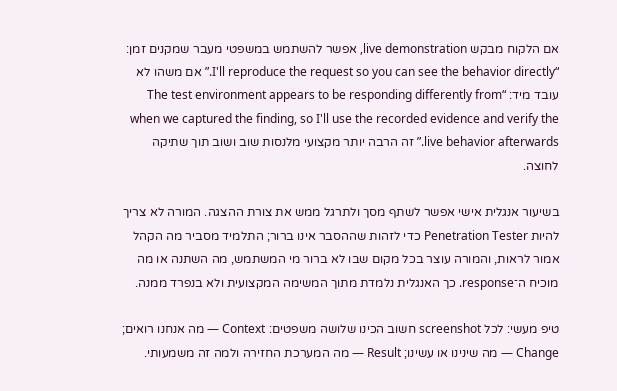אם הלקוח מבקש live demonstration, אפשר להשתמש במשפטי מעבר שמקנים זמן: “I'll reproduce the request so you can see the behavior directly.” אם משהו לא עובד מיד: “The test environment appears to be responding differently from when we captured the finding, so I'll use the recorded evidence and verify the live behavior afterwards.” זה הרבה יותר מקצועי מלנסות שוב ושוב תוך שתיקה לחוצה.

בשיעור אנגלית אישי אפשר לשתף מסך ולתרגל ממש את צורת ההצגה. המורה לא צריך להיות Penetration Tester כדי לזהות שההסבר אינו ברור; התלמיד מסביר מה הקהל אמור לראות, והמורה עוצר בכל מקום שבו לא ברור מי המשתמש, מה השתנה או מה מוכיח ה־response. כך האנגלית נלמדת מתוך המשימה המקצועית ולא בנפרד ממנה.

טיפ מעשי: לכל screenshot חשוב הכינו שלושה משפטים: Context — מה אנחנו רואים; Change — מה שינינו או עשינו; Result — מה המערכת החזירה ולמה זה משמעותי.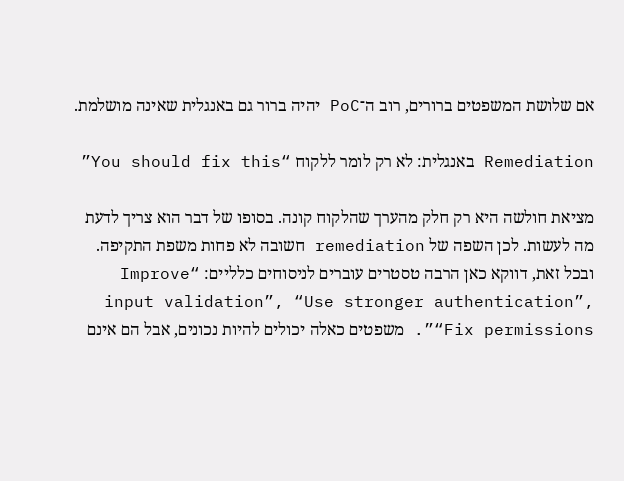אם שלושת המשפטים ברורים, רוב ה־PoC יהיה ברור גם באנגלית שאינה מושלמת.

Remediation באנגלית: לא רק לומר ללקוח “You should fix this”

מציאת חולשה היא רק חלק מהערך שהלקוח קונה. בסופו של דבר הוא צריך לדעת מה לעשות. לכן השפה של remediation חשובה לא פחות משפת התקיפה. ובכל זאת, דווקא כאן הרבה טסטרים עוברים לניסוחים כלליים: “Improve input validation”, “Use stronger authentication”, “Fix permissions”. משפטים כאלה יכולים להיות נכונים, אבל הם אינם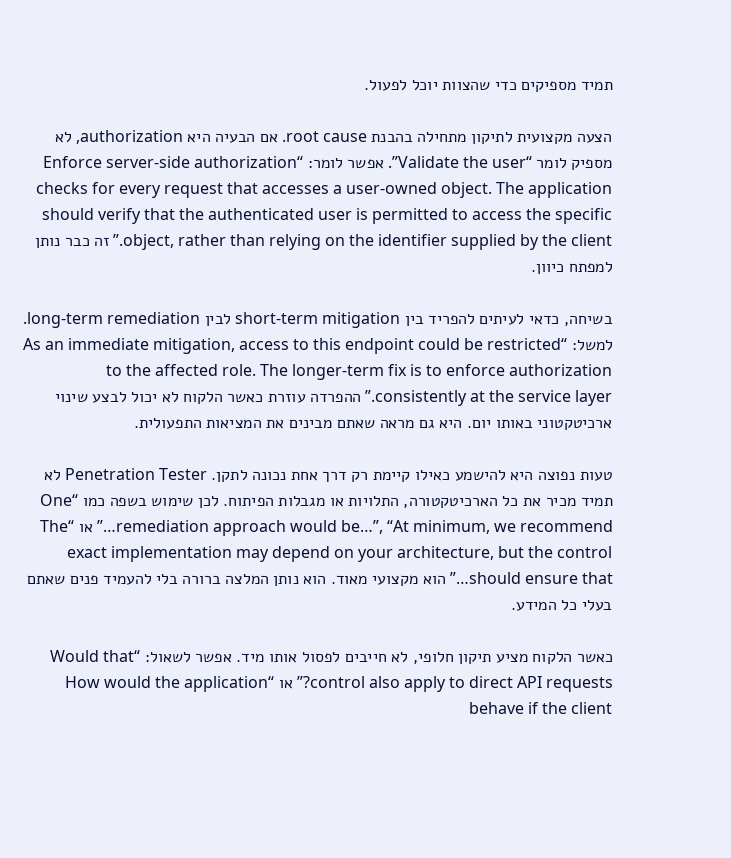תמיד מספיקים כדי שהצוות יוכל לפעול.

הצעה מקצועית לתיקון מתחילה בהבנת root cause. אם הבעיה היא authorization, לא מספיק לומר “Validate the user”. אפשר לומר: “Enforce server-side authorization checks for every request that accesses a user-owned object. The application should verify that the authenticated user is permitted to access the specific object, rather than relying on the identifier supplied by the client.” זה כבר נותן למפתח כיוון.

בשיחה, כדאי לעיתים להפריד בין short-term mitigation לבין long-term remediation. למשל: “As an immediate mitigation, access to this endpoint could be restricted to the affected role. The longer-term fix is to enforce authorization consistently at the service layer.” ההפרדה עוזרת כאשר הלקוח לא יכול לבצע שינוי ארכיטקטוני באותו יום. היא גם מראה שאתם מבינים את המציאות התפעולית.

טעות נפוצה היא להישמע כאילו קיימת רק דרך אחת נכונה לתקן. Penetration Tester לא תמיד מכיר את כל הארכיטקטורה, התלויות או מגבלות הפיתוח. לכן שימוש בשפה כמו “One remediation approach would be…”, “At minimum, we recommend…” או “The exact implementation may depend on your architecture, but the control should ensure that…” הוא מקצועי מאוד. הוא נותן המלצה ברורה בלי להעמיד פנים שאתם בעלי כל המידע.

כאשר הלקוח מציע תיקון חלופי, לא חייבים לפסול אותו מיד. אפשר לשאול: “Would that control also apply to direct API requests?” או “How would the application behave if the client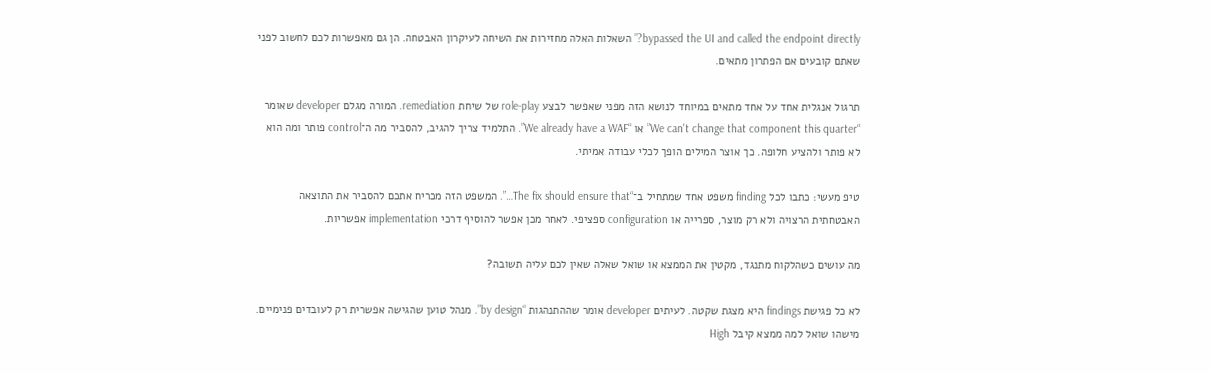bypassed the UI and called the endpoint directly?” השאלות האלה מחזירות את השיחה לעיקרון האבטחה. הן גם מאפשרות לכם לחשוב לפני שאתם קובעים אם הפתרון מתאים.

תרגול אנגלית אחד על אחד מתאים במיוחד לנושא הזה מפני שאפשר לבצע role-play של שיחת remediation. המורה מגלם developer שאומר “We can't change that component this quarter” או “We already have a WAF”. התלמיד צריך להגיב, להסביר מה ה־control פותר ומה הוא לא פותר ולהציע חלופה. כך אוצר המילים הופך לכלי עבודה אמיתי.

טיפ מעשי: כתבו לכל finding משפט אחד שמתחיל ב־“The fix should ensure that…”. המשפט הזה מכריח אתכם להסביר את התוצאה האבטחתית הרצויה ולא רק מוצר, ספרייה או configuration ספציפי. לאחר מכן אפשר להוסיף דרכי implementation אפשריות.

מה עושים כשהלקוח מתנגד, מקטין את הממצא או שואל שאלה שאין לכם עליה תשובה?

לא כל פגישת findings היא מצגת שקטה. לעיתים developer אומר שההתנהגות “by design”. מנהל טוען שהגישה אפשרית רק לעובדים פנימיים. מישהו שואל למה ממצא קיבל High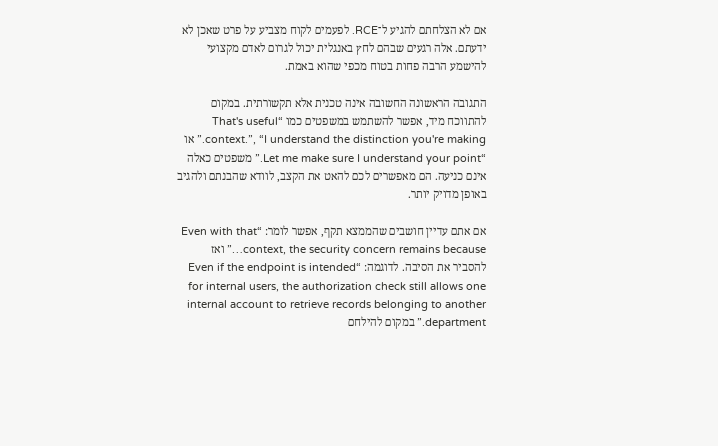אם לא הצלחתם להגיע ל־RCE. לפעמים לקוח מצביע על פרט שאכן לא ידעתם. אלה רגעים שבהם לחץ באנגלית יכול לגרום לאדם מקצועי להישמע הרבה פחות בטוח מכפי שהוא באמת.

התגובה הראשונה החשובה אינה טכנית אלא תקשורתית. במקום להתווכח מיד, אפשר להשתמש במשפטים כמו “That's useful context.”, “I understand the distinction you're making.” או “Let me make sure I understand your point.” משפטים כאלה אינם כניעה. הם מאפשרים לכם להאט את הקצב, לוודא שהבנתם ולהגיב באופן מדויק יותר.

אם אתם עדיין חושבים שהממצא תקף, אפשר לומר: “Even with that context, the security concern remains because…” ואז להסביר את הסיבה. לדוגמה: “Even if the endpoint is intended for internal users, the authorization check still allows one internal account to retrieve records belonging to another department.” במקום להילחם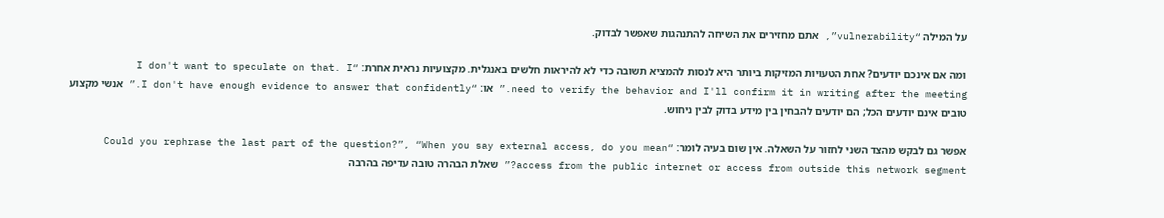על המילה “vulnerability”, אתם מחזירים את השיחה להתנהגות שאפשר לבדוק.

ומה אם אינכם יודעים? אחת הטעויות המזיקות ביותר היא לנסות להמציא תשובה כדי לא להיראות חלשים באנגלית. מקצועיות נראית אחרת: “I don't want to speculate on that. I need to verify the behavior and I'll confirm it in writing after the meeting.” או: “I don't have enough evidence to answer that confidently.” אנשי מקצוע טובים אינם יודעים הכל; הם יודעים להבחין בין מידע בדוק לבין ניחוש.

אפשר גם לבקש מהצד השני לחזור על השאלה. אין שום בעיה לומר: “Could you rephrase the last part of the question?”, “When you say external access, do you mean access from the public internet or access from outside this network segment?” שאלת הבהרה טובה עדיפה בהרבה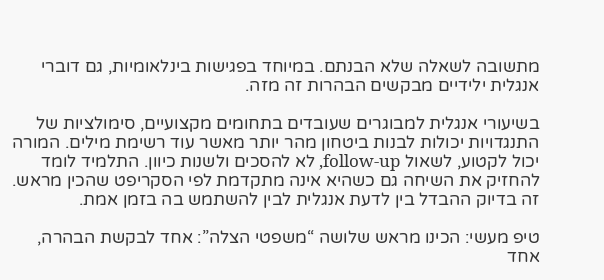מתשובה לשאלה שלא הבנתם. במיוחד בפגישות בינלאומיות, גם דוברי אנגלית ילידיים מבקשים הבהרות זה מזה.

בשיעורי אנגלית למבוגרים שעובדים בתחומים מקצועיים, סימולציות של התנגדויות יכולות לבנות ביטחון מהר יותר מאשר עוד רשימת מילים. המורה יכול לקטוע, לשאול follow-up, לא להסכים ולשנות כיוון. התלמיד לומד להחזיק את השיחה גם כשהיא אינה מתקדמת לפי הסקריפט שהכין מראש. זה בדיוק ההבדל בין לדעת אנגלית לבין להשתמש בה בזמן אמת.

טיפ מעשי: הכינו מראש שלושה “משפטי הצלה”: אחד לבקשת הבהרה, אחד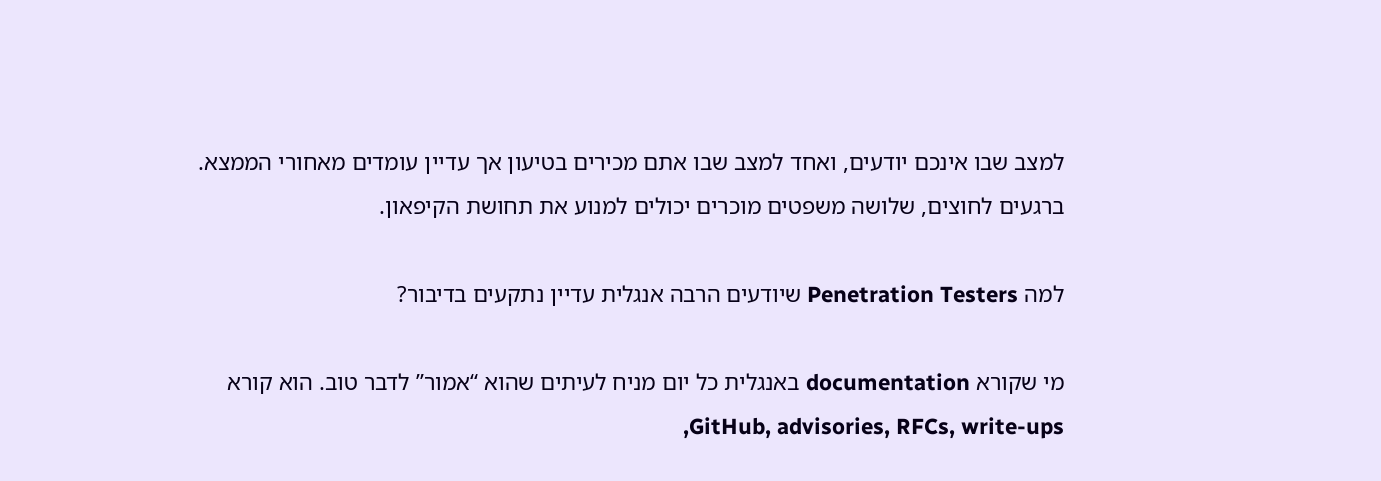למצב שבו אינכם יודעים, ואחד למצב שבו אתם מכירים בטיעון אך עדיין עומדים מאחורי הממצא. ברגעים לחוצים, שלושה משפטים מוכרים יכולים למנוע את תחושת הקיפאון.

למה Penetration Testers שיודעים הרבה אנגלית עדיין נתקעים בדיבור?

מי שקורא documentation באנגלית כל יום מניח לעיתים שהוא “אמור” לדבר טוב. הוא קורא GitHub, advisories, RFCs, write-ups,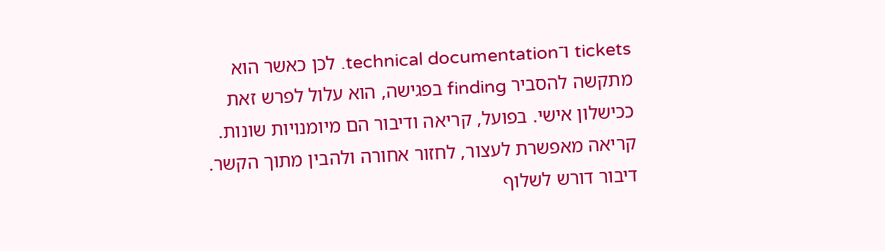tickets ו־technical documentation. לכן כאשר הוא מתקשה להסביר finding בפגישה, הוא עלול לפרש זאת ככישלון אישי. בפועל, קריאה ודיבור הם מיומנויות שונות. קריאה מאפשרת לעצור, לחזור אחורה ולהבין מתוך הקשר. דיבור דורש לשלוף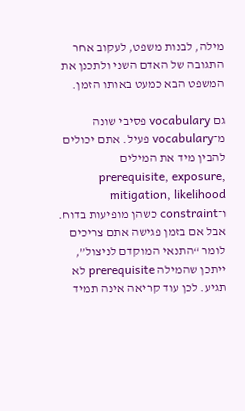מילה, לבנות משפט, לעקוב אחר התגובה של האדם השני ולתכנן את המשפט הבא כמעט באותו הזמן.

גם vocabulary פסיבי שונה מ־vocabulary פעיל. אתם יכולים להבין מיד את המילים prerequisite, exposure, mitigation, likelihood ו־constraint כשהן מופיעות בדוח. אבל אם בזמן פגישה אתם צריכים לומר “התנאי המוקדם לניצול”, ייתכן שהמילה prerequisite לא תגיע. לכן עוד קריאה אינה תמיד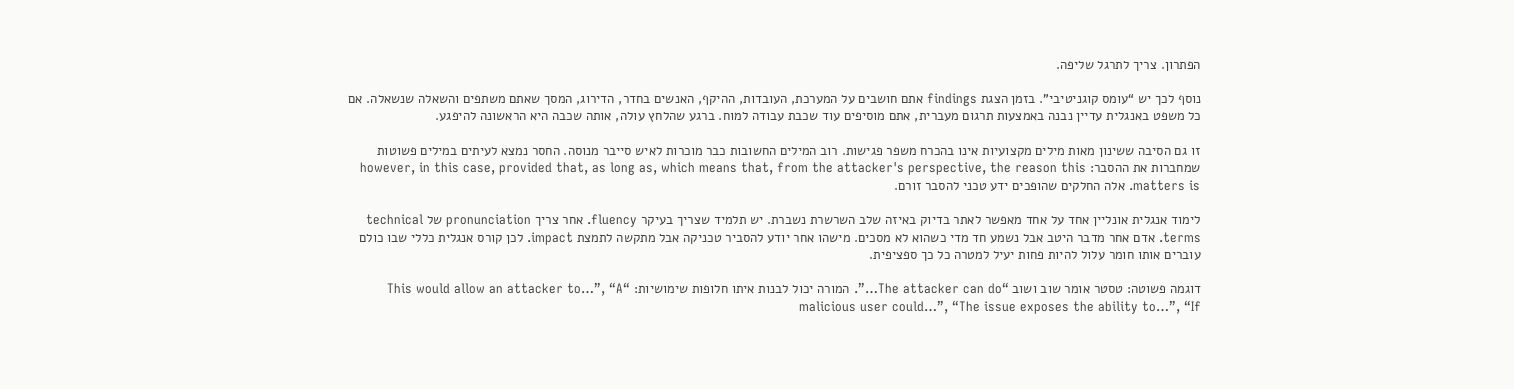הפתרון. צריך לתרגל שליפה.

נוסף לכך יש “עומס קוגניטיבי”. בזמן הצגת findings אתם חושבים על המערכת, העובדות, ההיקף, האנשים בחדר, הדירוג, המסך שאתם משתפים והשאלה שנשאלה. אם כל משפט באנגלית עדיין נבנה באמצעות תרגום מעברית, אתם מוסיפים עוד שכבת עבודה למוח. ברגע שהלחץ עולה, אותה שכבה היא הראשונה להיפגע.

זו גם הסיבה ששינון מאות מילים מקצועיות אינו בהכרח משפר פגישות. רוב המילים החשובות כבר מוכרות לאיש סייבר מנוסה. החסר נמצא לעיתים במילים פשוטות שמחברות את ההסבר: however, in this case, provided that, as long as, which means that, from the attacker's perspective, the reason this matters is. אלה החלקים שהופכים ידע טכני להסבר זורם.

לימוד אנגלית אונליין אחד על אחד מאפשר לאתר בדיוק באיזה שלב השרשרת נשברת. יש תלמיד שצריך בעיקר fluency. אחר צריך pronunciation של technical terms. אדם אחר מדבר היטב אבל נשמע חד מדי כשהוא לא מסכים. מישהו אחר יודע להסביר טכניקה אבל מתקשה לתמצת impact. לכן קורס אנגלית כללי שבו כולם עוברים אותו חומר עלול להיות פחות יעיל למטרה כל כך ספציפית.

דוגמה פשוטה: טסטר אומר שוב ושוב “The attacker can do…”. המורה יכול לבנות איתו חלופות שימושיות: “This would allow an attacker to…”, “A malicious user could…”, “The issue exposes the ability to…”, “If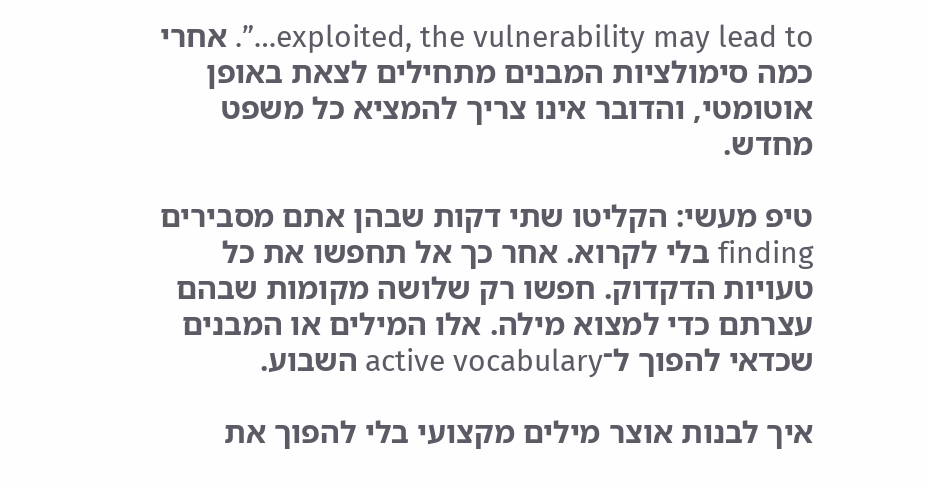exploited, the vulnerability may lead to…”. אחרי כמה סימולציות המבנים מתחילים לצאת באופן אוטומטי, והדובר אינו צריך להמציא כל משפט מחדש.

טיפ מעשי: הקליטו שתי דקות שבהן אתם מסבירים finding בלי לקרוא. אחר כך אל תחפשו את כל טעויות הדקדוק. חפשו רק שלושה מקומות שבהם עצרתם כדי למצוא מילה. אלו המילים או המבנים שכדאי להפוך ל־active vocabulary השבוע.

איך לבנות אוצר מילים מקצועי בלי להפוך את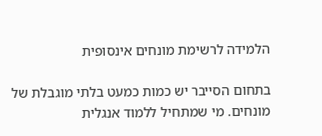הלמידה לרשימת מונחים אינסופית

בתחום הסייבר יש כמות כמעט בלתי מוגבלת של מונחים. מי שמתחיל ללמוד אנגלית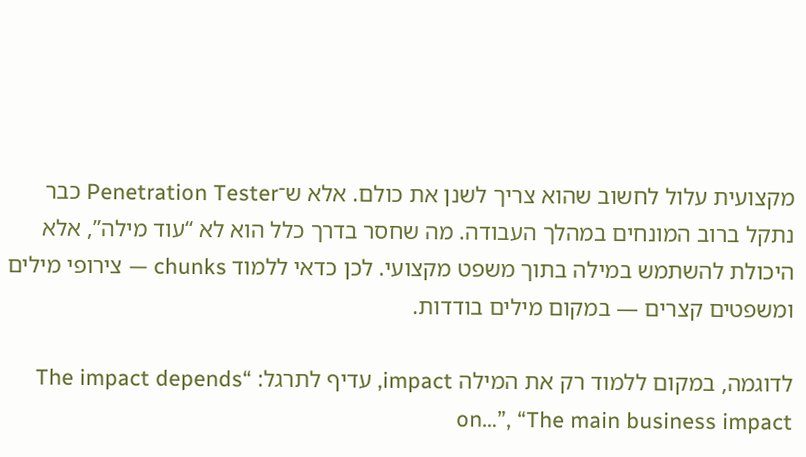מקצועית עלול לחשוב שהוא צריך לשנן את כולם. אלא ש־Penetration Tester כבר נתקל ברוב המונחים במהלך העבודה. מה שחסר בדרך כלל הוא לא “עוד מילה”, אלא היכולת להשתמש במילה בתוך משפט מקצועי. לכן כדאי ללמוד chunks — צירופי מילים ומשפטים קצרים — במקום מילים בודדות.

לדוגמה, במקום ללמוד רק את המילה impact, עדיף לתרגל: “The impact depends on…”, “The main business impact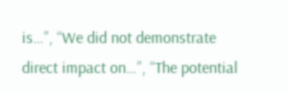is…”, “We did not demonstrate direct impact on…”, “The potential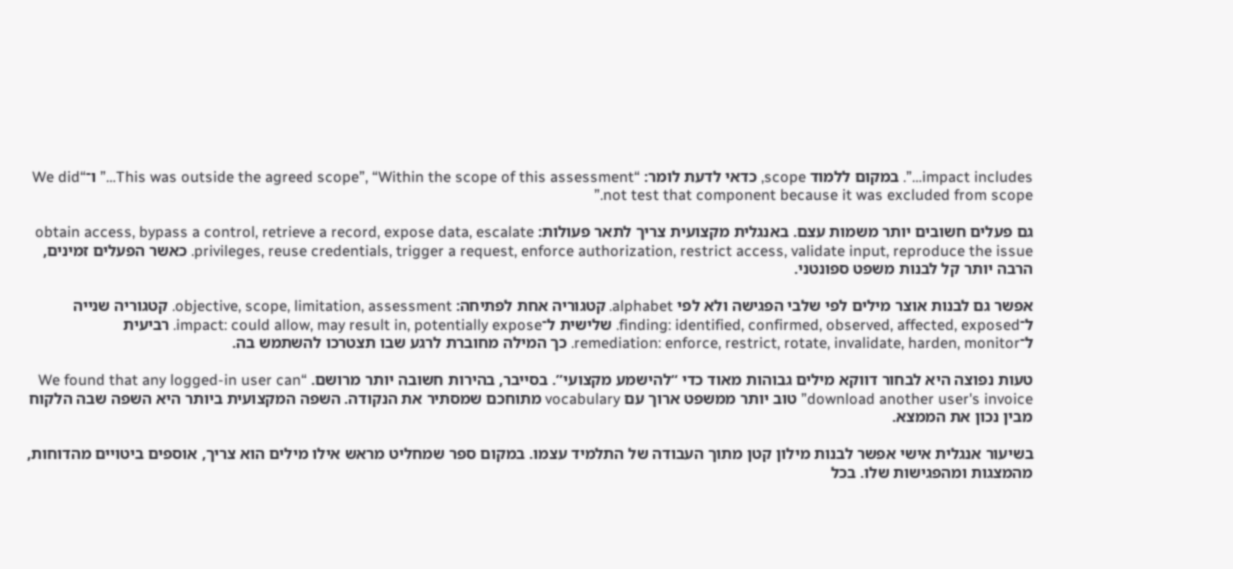impact includes…”. במקום ללמוד scope, כדאי לדעת לומר: “This was outside the agreed scope”, “Within the scope of this assessment…” ו־“We did not test that component because it was excluded from scope.”

גם פעלים חשובים יותר משמות עצם. באנגלית מקצועית צריך לתאר פעולות: obtain access, bypass a control, retrieve a record, expose data, escalate privileges, reuse credentials, trigger a request, enforce authorization, restrict access, validate input, reproduce the issue. כאשר הפעלים זמינים, הרבה יותר קל לבנות משפט ספונטני.

אפשר גם לבנות אוצר מילים לפי שלבי הפגישה ולא לפי alphabet. קטגוריה אחת לפתיחה: objective, scope, limitation, assessment. קטגוריה שנייה ל־finding: identified, confirmed, observed, affected, exposed. שלישית ל־impact: could allow, may result in, potentially expose. רביעית ל־remediation: enforce, restrict, rotate, invalidate, harden, monitor. כך המילה מחוברת לרגע שבו תצטרכו להשתמש בה.

טעות נפוצה היא לבחור דווקא מילים גבוהות מאוד כדי “להישמע מקצועי”. בסייבר, בהירות חשובה יותר מרושם. “We found that any logged-in user can download another user's invoice” טוב יותר ממשפט ארוך עם vocabulary מתוחכם שמסתיר את הנקודה. השפה המקצועית ביותר היא השפה שבה הלקוח מבין נכון את הממצא.

בשיעור אנגלית אישי אפשר לבנות מילון קטן מתוך העבודה של התלמיד עצמו. במקום ספר שמחליט מראש אילו מילים הוא צריך, אוספים ביטויים מהדוחות, מהמצגות ומהפגישות שלו. בכל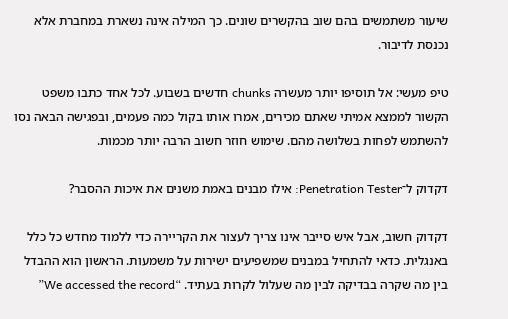שיעור משתמשים בהם שוב בהקשרים שונים. כך המילה אינה נשארת במחברת אלא נכנסת לדיבור.

טיפ מעשי: אל תוסיפו יותר מעשרה chunks חדשים בשבוע. לכל אחד כתבו משפט הקשור לממצא אמיתי שאתם מכירים, אמרו אותו בקול כמה פעמים, ובפגישה הבאה נסו להשתמש לפחות בשלושה מהם. שימוש חוזר חשוב הרבה יותר מכמות.

דקדוק ל־Penetration Tester: אילו מבנים באמת משנים את איכות ההסבר?

דקדוק חשוב, אבל איש סייבר אינו צריך לעצור את הקריירה כדי ללמוד מחדש כל כלל באנגלית. כדאי להתחיל במבנים שמשפיעים ישירות על משמעות. הראשון הוא ההבדל בין מה שקרה בבדיקה לבין מה שעלול לקרות בעתיד. “We accessed the record”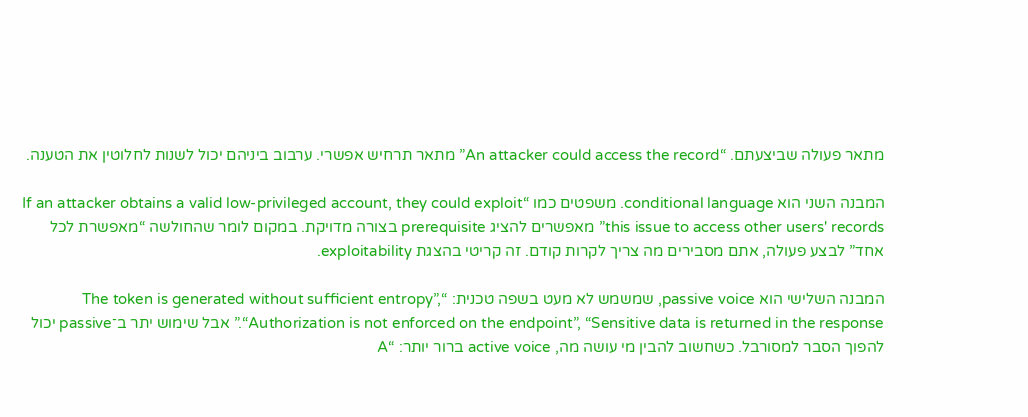מתאר פעולה שביצעתם. “An attacker could access the record” מתאר תרחיש אפשרי. ערבוב ביניהם יכול לשנות לחלוטין את הטענה.

המבנה השני הוא conditional language. משפטים כמו “If an attacker obtains a valid low-privileged account, they could exploit this issue to access other users' records” מאפשרים להציג prerequisite בצורה מדויקת. במקום לומר שהחולשה “מאפשרת לכל אחד” לבצע פעולה, אתם מסבירים מה צריך לקרות קודם. זה קריטי בהצגת exploitability.

המבנה השלישי הוא passive voice, שמשמש לא מעט בשפה טכנית: “The token is generated without sufficient entropy”, “Authorization is not enforced on the endpoint”, “Sensitive data is returned in the response.” אבל שימוש יתר ב־passive יכול להפוך הסבר למסורבל. כשחשוב להבין מי עושה מה, active voice ברור יותר: “A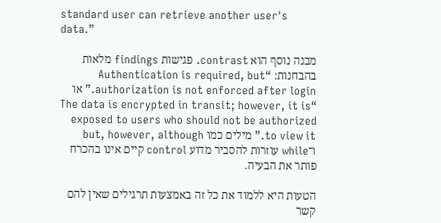standard user can retrieve another user's data.”

מבנה נוסף הוא contrast. פגישות findings מלאות בהבחנות: “Authentication is required, but authorization is not enforced after login.” או “The data is encrypted in transit; however, it is exposed to users who should not be authorized to view it.” מילים כמו but, however, although ו־while עוזרות להסביר מדוע control קיים אינו בהכרח פותר את הבעיה.

הטעות היא ללמוד את כל זה באמצעות תרגילים שאין להם קשר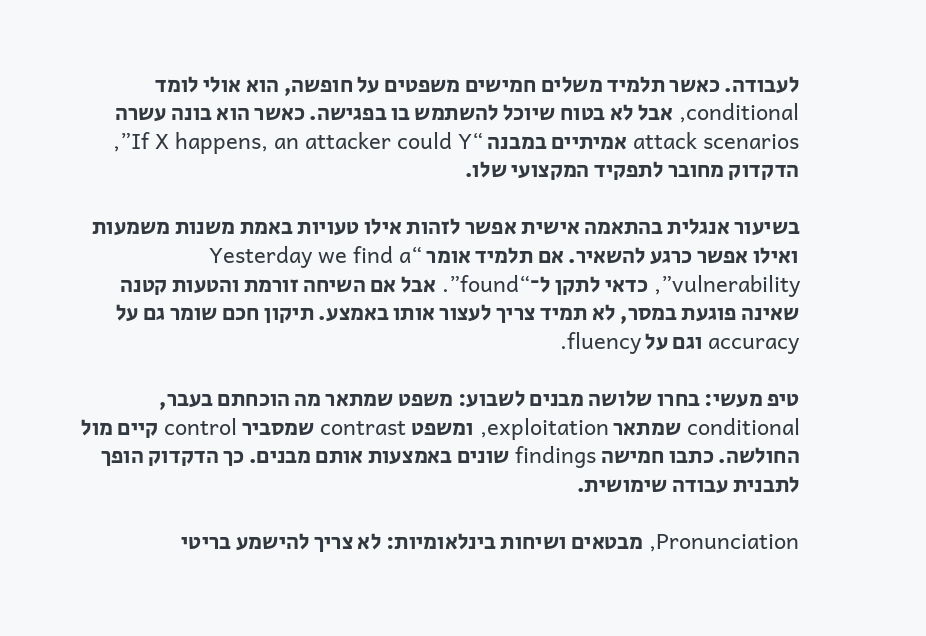לעבודה. כאשר תלמיד משלים חמישים משפטים על חופשה, הוא אולי לומד conditional, אבל לא בטוח שיוכל להשתמש בו בפגישה. כאשר הוא בונה עשרה attack scenarios אמיתיים במבנה “If X happens, an attacker could Y”, הדקדוק מחובר לתפקיד המקצועי שלו.

בשיעור אנגלית בהתאמה אישית אפשר לזהות אילו טעויות באמת משנות משמעות ואילו אפשר כרגע להשאיר. אם תלמיד אומר “Yesterday we find a vulnerability”, כדאי לתקן ל־“found”. אבל אם השיחה זורמת והטעות קטנה שאינה פוגעת במסר, לא תמיד צריך לעצור אותו באמצע. תיקון חכם שומר גם על accuracy וגם על fluency.

טיפ מעשי: בחרו שלושה מבנים לשבוע: משפט שמתאר מה הוכחתם בעבר, conditional שמתאר exploitation, ומשפט contrast שמסביר control קיים מול החולשה. כתבו חמישה findings שונים באמצעות אותם מבנים. כך הדקדוק הופך לתבנית עבודה שימושית.

Pronunciation, מבטאים ושיחות בינלאומיות: לא צריך להישמע בריטי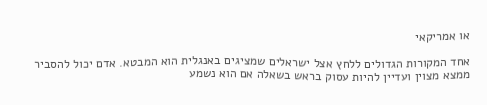או אמריקאי

אחד המקורות הגדולים ללחץ אצל ישראלים שמציגים באנגלית הוא המבטא. אדם יכול להסביר ממצא מצוין ועדיין להיות עסוק בראש בשאלה אם הוא נשמע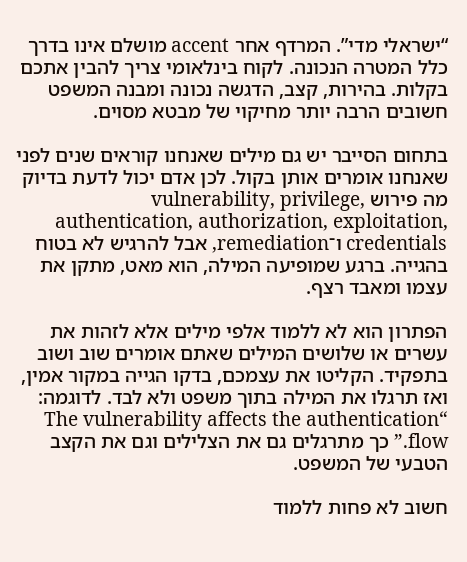“ישראלי מדי”. המרדף אחר accent מושלם אינו בדרך כלל המטרה הנכונה. לקוח בינלאומי צריך להבין אתכם בקלות. בהירות, קצב, הדגשה נכונה ומבנה המשפט חשובים הרבה יותר מחיקוי של מבטא מסוים.

בתחום הסייבר יש גם מילים שאנחנו קוראים שנים לפני שאנחנו אומרים אותן בקול. לכן אדם יכול לדעת בדיוק מה פירוש vulnerability, privilege, authentication, authorization, exploitation, credentials ו־remediation, אבל להרגיש לא בטוח בהגייה. ברגע שמופיעה המילה, הוא מאט, מתקן את עצמו ומאבד רצף.

הפתרון הוא לא ללמוד אלפי מילים אלא לזהות את עשרים או שלושים המילים שאתם אומרים שוב ושוב בתפקיד. הקליטו את עצמכם, בדקו הגייה במקור אמין, ואז תרגלו את המילה בתוך משפט ולא לבד. לדוגמה: “The vulnerability affects the authentication flow.” כך מתרגלים גם את הצלילים וגם את הקצב הטבעי של המשפט.

חשוב לא פחות ללמוד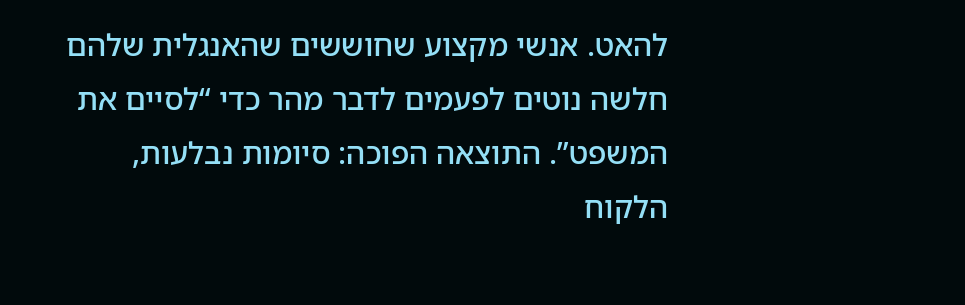להאט. אנשי מקצוע שחוששים שהאנגלית שלהם חלשה נוטים לפעמים לדבר מהר כדי “לסיים את המשפט”. התוצאה הפוכה: סיומות נבלעות, הלקוח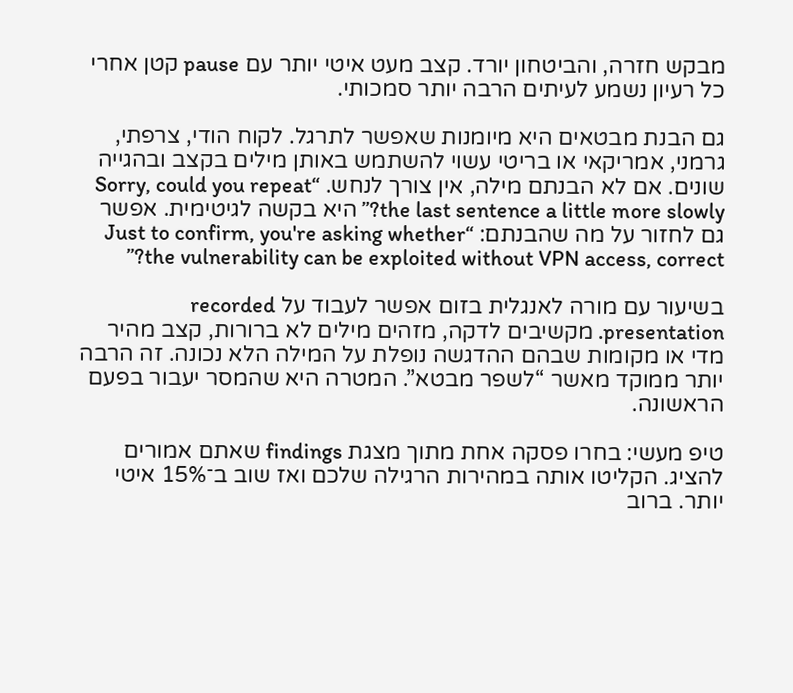מבקש חזרה, והביטחון יורד. קצב מעט איטי יותר עם pause קטן אחרי כל רעיון נשמע לעיתים הרבה יותר סמכותי.

גם הבנת מבטאים היא מיומנות שאפשר לתרגל. לקוח הודי, צרפתי, גרמני, אמריקאי או בריטי עשוי להשתמש באותן מילים בקצב ובהגייה שונים. אם לא הבנתם מילה, אין צורך לנחש. “Sorry, could you repeat the last sentence a little more slowly?” היא בקשה לגיטימית. אפשר גם לחזור על מה שהבנתם: “Just to confirm, you're asking whether the vulnerability can be exploited without VPN access, correct?”

בשיעור עם מורה לאנגלית בזום אפשר לעבוד על recorded presentation. מקשיבים לדקה, מזהים מילים לא ברורות, קצב מהיר מדי או מקומות שבהם ההדגשה נופלת על המילה הלא נכונה. זה הרבה יותר ממוקד מאשר “לשפר מבטא”. המטרה היא שהמסר יעבור בפעם הראשונה.

טיפ מעשי: בחרו פסקה אחת מתוך מצגת findings שאתם אמורים להציג. הקליטו אותה במהירות הרגילה שלכם ואז שוב ב־15% איטי יותר. ברוב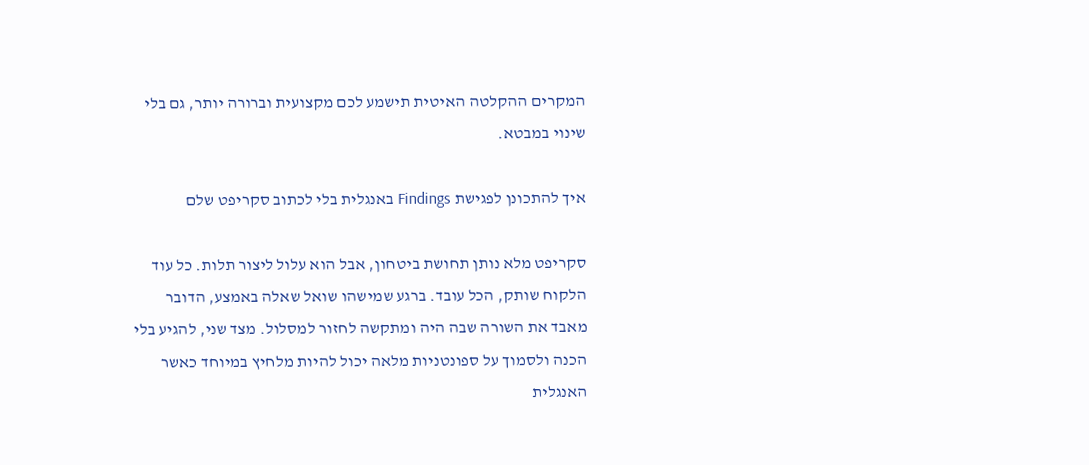המקרים ההקלטה האיטית תישמע לכם מקצועית וברורה יותר, גם בלי שינוי במבטא.

איך להתכונן לפגישת Findings באנגלית בלי לכתוב סקריפט שלם

סקריפט מלא נותן תחושת ביטחון, אבל הוא עלול ליצור תלות. כל עוד הלקוח שותק, הכל עובד. ברגע שמישהו שואל שאלה באמצע, הדובר מאבד את השורה שבה היה ומתקשה לחזור למסלול. מצד שני, להגיע בלי הכנה ולסמוך על ספונטניות מלאה יכול להיות מלחיץ במיוחד כאשר האנגלית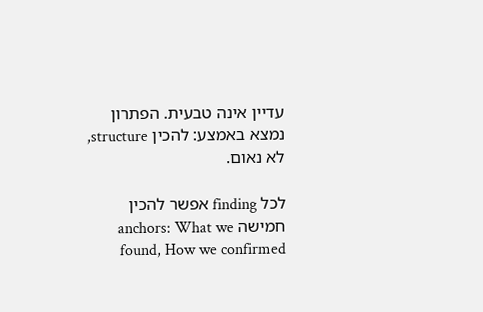עדיין אינה טבעית. הפתרון נמצא באמצע: להכין structure, לא נאום.

לכל finding אפשר להכין חמישה anchors: What we found, How we confirmed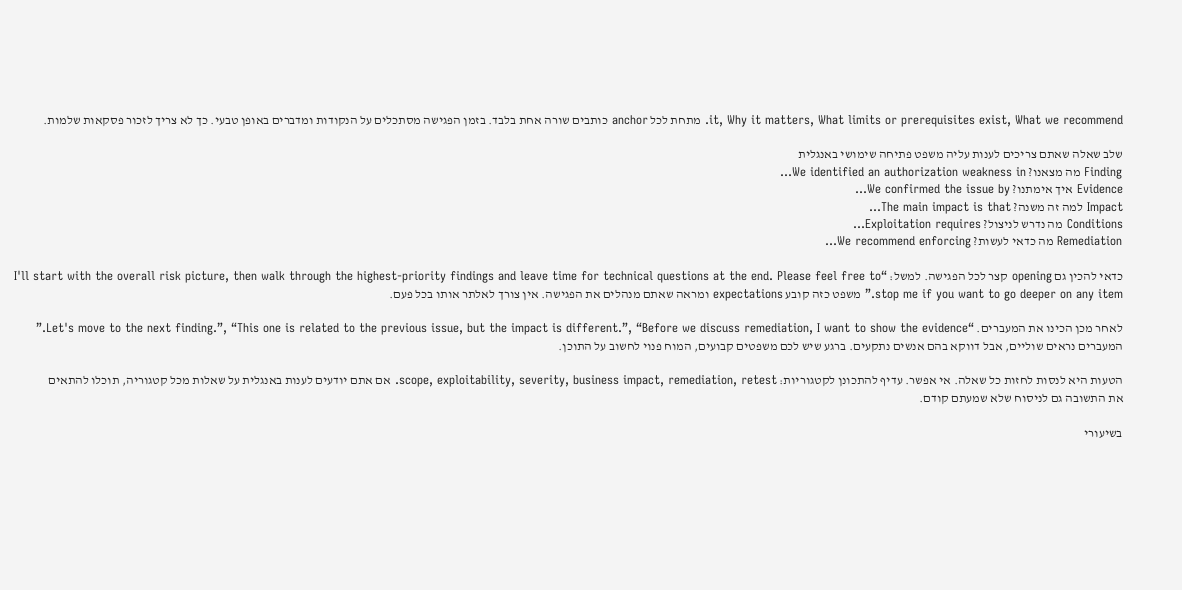it, Why it matters, What limits or prerequisites exist, What we recommend. מתחת לכל anchor כותבים שורה אחת בלבד. בזמן הפגישה מסתכלים על הנקודות ומדברים באופן טבעי. כך לא צריך לזכור פסקאות שלמות.

שלב שאלה שאתם צריכים לענות עליה משפט פתיחה שימושי באנגלית
Finding מה מצאנו? We identified an authorization weakness in…
Evidence איך אימתנו? We confirmed the issue by…
Impact למה זה משנה? The main impact is that…
Conditions מה נדרש לניצול? Exploitation requires…
Remediation מה כדאי לעשות? We recommend enforcing…

כדאי להכין גם opening קצר לכל הפגישה. למשל: “I'll start with the overall risk picture, then walk through the highest-priority findings and leave time for technical questions at the end. Please feel free to stop me if you want to go deeper on any item.” משפט כזה קובע expectations ומראה שאתם מנהלים את הפגישה. אין צורך לאלתר אותו בכל פעם.

לאחר מכן הכינו את המעברים. “Let's move to the next finding.”, “This one is related to the previous issue, but the impact is different.”, “Before we discuss remediation, I want to show the evidence.” המעברים נראים שוליים, אבל דווקא בהם אנשים נתקעים. ברגע שיש לכם משפטים קבועים, המוח פנוי לחשוב על התוכן.

הטעות היא לנסות לחזות כל שאלה. אי אפשר. עדיף להתכונן לקטגוריות: scope, exploitability, severity, business impact, remediation, retest. אם אתם יודעים לענות באנגלית על שאלות מכל קטגוריה, תוכלו להתאים את התשובה גם לניסוח שלא שמעתם קודם.

בשיעורי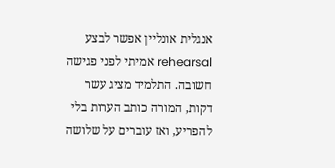אנגלית אונליין אפשר לבצע rehearsal אמיתי לפני פגישה חשובה. התלמיד מציג עשר דקות, המורה כותב הערות בלי להפריע, ואז עוברים על שלושה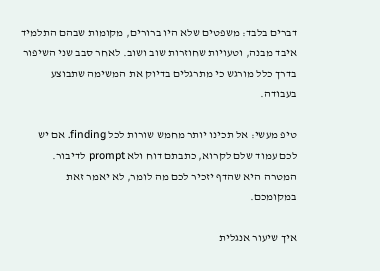דברים בלבד: משפטים שלא היו ברורים, מקומות שבהם התלמיד איבד מבנה, וטעויות שחוזרות שוב ושוב. לאחר סבב שני השיפור בדרך כלל מורגש כי מתרגלים בדיוק את המשימה שתבוצע בעבודה.

טיפ מעשי: אל תכינו יותר מחמש שורות לכל finding. אם יש לכם עמוד שלם לקרוא, כתבתם דוח ולא prompt לדיבור. המטרה היא שהדף יזכיר לכם מה לומר, לא יאמר זאת במקומכם.

איך שיעור אנגלית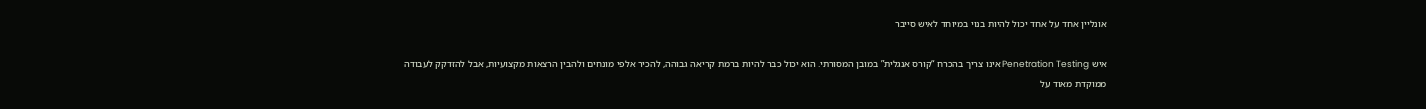אונליין אחד על אחד יכול להיות בנוי במיוחד לאיש סייבר

איש Penetration Testing אינו צריך בהכרח “קורס אנגלית” במובן המסורתי. הוא יכול כבר להיות ברמת קריאה גבוהה, להכיר אלפי מונחים ולהבין הרצאות מקצועיות, אבל להזדקק לעבודה ממוקדת מאוד על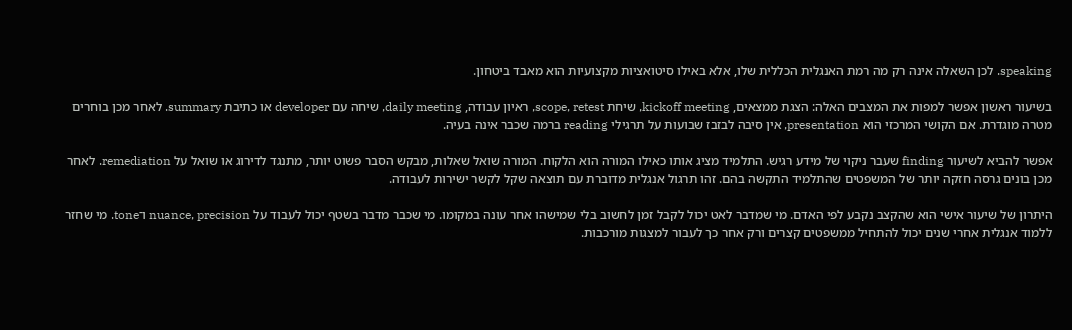speaking. לכן השאלה אינה רק מה רמת האנגלית הכללית שלו, אלא באילו סיטואציות מקצועיות הוא מאבד ביטחון.

בשיעור ראשון אפשר למפות את המצבים האלה: הצגת ממצאים, kickoff meeting, שיחת scope, retest, ראיון עבודה, daily meeting, שיחה עם developer או כתיבת summary. לאחר מכן בוחרים מטרה מוגדרת. אם הקושי המרכזי הוא presentation, אין סיבה לבזבז שבועות על תרגילי reading ברמה שכבר אינה בעיה.

אפשר להביא לשיעור finding שעבר ניקוי של מידע רגיש. התלמיד מציג אותו כאילו המורה הוא הלקוח. המורה שואל שאלות, מבקש הסבר פשוט יותר, מתנגד לדירוג או שואל על remediation. לאחר מכן בונים גרסה חזקה יותר של המשפטים שהתלמיד התקשה בהם. זהו תרגול אנגלית מדוברת עם תוצאה שקל לקשר ישירות לעבודה.

היתרון של שיעור אישי הוא שהקצב נקבע לפי האדם. מי שמדבר לאט יכול לקבל זמן לחשוב בלי שמישהו אחר עונה במקומו. מי שכבר מדבר בשטף יכול לעבוד על nuance, precision ו־tone. מי שחזר ללמוד אנגלית אחרי שנים יכול להתחיל ממשפטים קצרים ורק אחר כך לעבור למצגות מורכבות.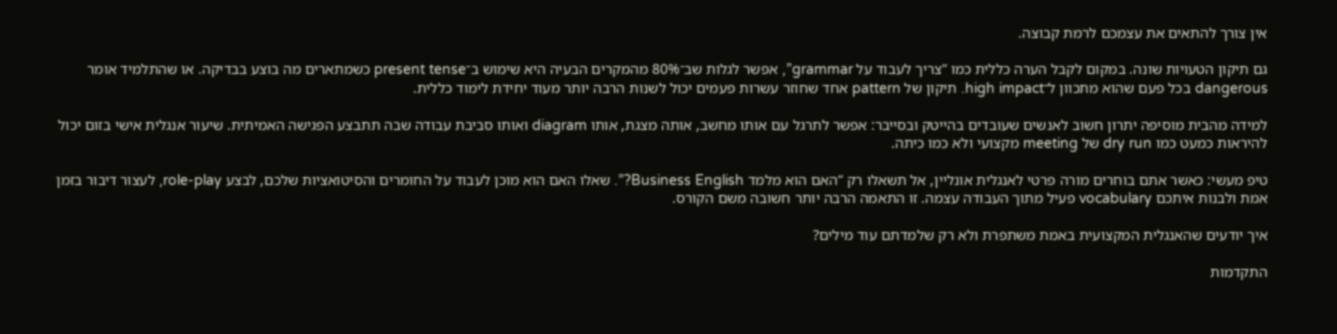אין צורך להתאים את עצמכם לרמת קבוצה.

גם תיקון הטעויות שונה. במקום לקבל הערה כללית כמו “צריך לעבוד על grammar”, אפשר לגלות שב־80% מהמקרים הבעיה היא שימוש ב־present tense כשמתארים מה בוצע בבדיקה. או שהתלמיד אומר dangerous בכל פעם שהוא מתכוון ל־high impact. תיקון של pattern אחד שחוזר עשרות פעמים יכול לשנות הרבה יותר מעוד יחידת לימוד כללית.

למידה מהבית מוסיפה יתרון חשוב לאנשים שעובדים בהייטק ובסייבר: אפשר לתרגל עם אותו מחשב, אותה מצגת, אותו diagram ואותו סביבת עבודה שבה תתבצע הפגישה האמיתית. שיעור אנגלית אישי בזום יכול להיראות כמעט כמו dry run של meeting מקצועי ולא כמו כיתה.

טיפ מעשי: כאשר אתם בוחרים מורה פרטי לאנגלית אונליין, אל תשאלו רק “האם הוא מלמד Business English?”. שאלו האם הוא מוכן לעבוד על החומרים והסיטואציות שלכם, לבצע role-play, לעצור דיבור בזמן אמת ולבנות איתכם vocabulary פעיל מתוך העבודה עצמה. זו התאמה הרבה יותר חשובה משם הקורס.

איך יודעים שהאנגלית המקצועית באמת משתפרת ולא רק שלמדתם עוד מילים?

התקדמות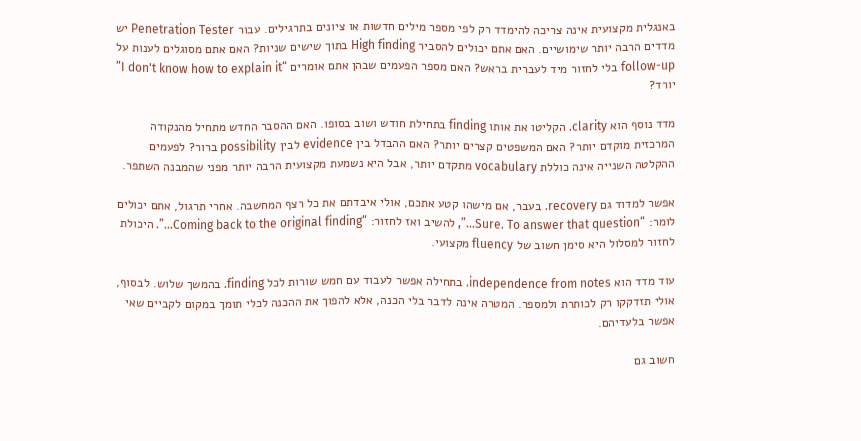באנגלית מקצועית אינה צריכה להימדד רק לפי מספר מילים חדשות או ציונים בתרגילים. עבור Penetration Tester יש מדדים הרבה יותר שימושיים. האם אתם יכולים להסביר High finding בתוך שישים שניות? האם אתם מסוגלים לענות על follow-up בלי לחזור מיד לעברית בראש? האם מספר הפעמים שבהן אתם אומרים “I don't know how to explain it” יורד?

מדד נוסף הוא clarity. הקליטו את אותו finding בתחילת חודש ושוב בסופו. האם ההסבר החדש מתחיל מהנקודה המרכזית מוקדם יותר? האם המשפטים קצרים יותר? האם ההבדל בין evidence לבין possibility ברור? לפעמים ההקלטה השנייה אינה כוללת vocabulary מתקדם יותר, אבל היא נשמעת מקצועית הרבה יותר מפני שהמבנה השתפר.

אפשר למדוד גם recovery. בעבר, אם מישהו קטע אתכם, אולי איבדתם את כל רצף המחשבה. אחרי תרגול, אתם יכולים לומר: “Sure. To answer that question…”, להשיב ואז לחזור: “Coming back to the original finding…”. היכולת לחזור למסלול היא סימן חשוב של fluency מקצועי.

עוד מדד הוא independence from notes. בתחילה אפשר לעבוד עם חמש שורות לכל finding. בהמשך שלוש. לבסוף, אולי תזדקקו רק לכותרת ולמספר. המטרה אינה לדבר בלי הכנה, אלא להפוך את ההכנה לכלי תומך במקום לקביים שאי אפשר בלעדיהם.

חשוב גם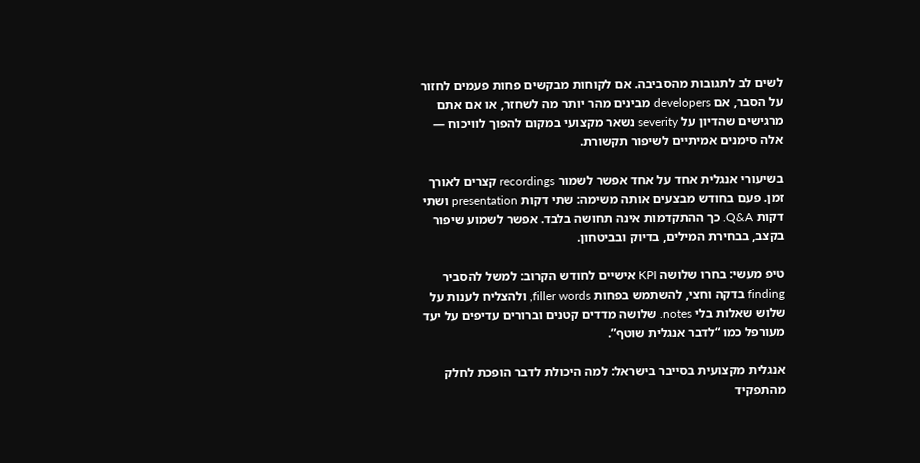לשים לב לתגובות מהסביבה. אם לקוחות מבקשים פחות פעמים לחזור על הסבר, אם developers מבינים מהר יותר מה לשחזר, או אם אתם מרגישים שהדיון על severity נשאר מקצועי במקום להפוך לוויכוח — אלה סימנים אמיתיים לשיפור תקשורת.

בשיעורי אנגלית אחד על אחד אפשר לשמור recordings קצרים לאורך זמן. פעם בחודש מבצעים אותה משימה: שתי דקות presentation ושתי דקות Q&A. כך ההתקדמות אינה תחושה בלבד. אפשר לשמוע שיפור בקצב, בבחירת המילים, בדיוק ובביטחון.

טיפ מעשי: בחרו שלושה KPI אישיים לחודש הקרוב: למשל להסביר finding בדקה וחצי, להשתמש בפחות filler words, ולהצליח לענות על שלוש שאלות בלי notes. שלושה מדדים קטנים וברורים עדיפים על יעד מעורפל כמו “לדבר אנגלית שוטף”.

אנגלית מקצועית בסייבר בישראל: למה היכולת לדבר הופכת לחלק מהתפקיד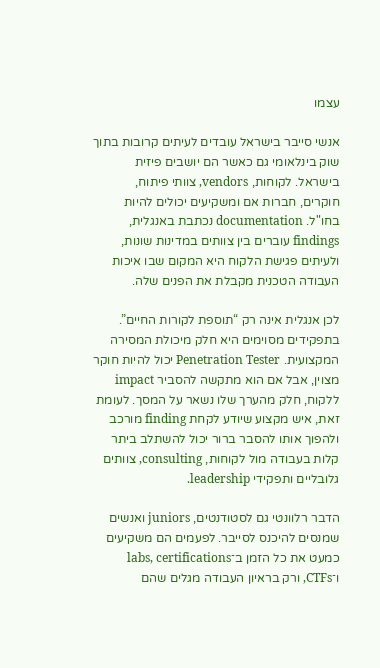עצמו

אנשי סייבר בישראל עובדים לעיתים קרובות בתוך שוק בינלאומי גם כאשר הם יושבים פיזית בישראל. לקוחות, vendors, צוותי פיתוח, חוקרים, חברות אם ומשקיעים יכולים להיות בחו"ל. documentation נכתבת באנגלית, findings עוברים בין צוותים במדינות שונות, ולעיתים פגישת הלקוח היא המקום שבו איכות העבודה הטכנית מקבלת את הפנים שלה.

לכן אנגלית אינה רק “תוספת לקורות החיים”. בתפקידים מסוימים היא חלק מיכולת המסירה המקצועית. Penetration Tester יכול להיות חוקר מצוין, אבל אם הוא מתקשה להסביר impact ללקוח, חלק מהערך שלו נשאר על המסך. לעומת זאת, איש מקצוע שיודע לקחת finding מורכב ולהפוך אותו להסבר ברור יכול להשתלב ביתר קלות בעבודה מול לקוחות, consulting, צוותים גלובליים ותפקידי leadership.

הדבר רלוונטי גם לסטודנטים, juniors ואנשים שמנסים להיכנס לסייבר. לפעמים הם משקיעים כמעט את כל הזמן ב־labs, certifications ו־CTFs, ורק בראיון העבודה מגלים שהם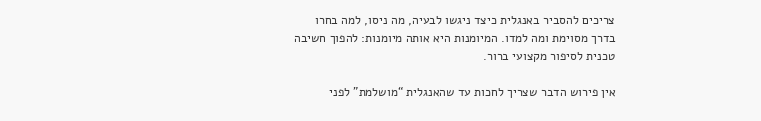צריכים להסביר באנגלית כיצד ניגשו לבעיה, מה ניסו, למה בחרו בדרך מסוימת ומה למדו. המיומנות היא אותה מיומנות: להפוך חשיבה טכנית לסיפור מקצועי ברור.

אין פירוש הדבר שצריך לחכות עד שהאנגלית “מושלמת” לפני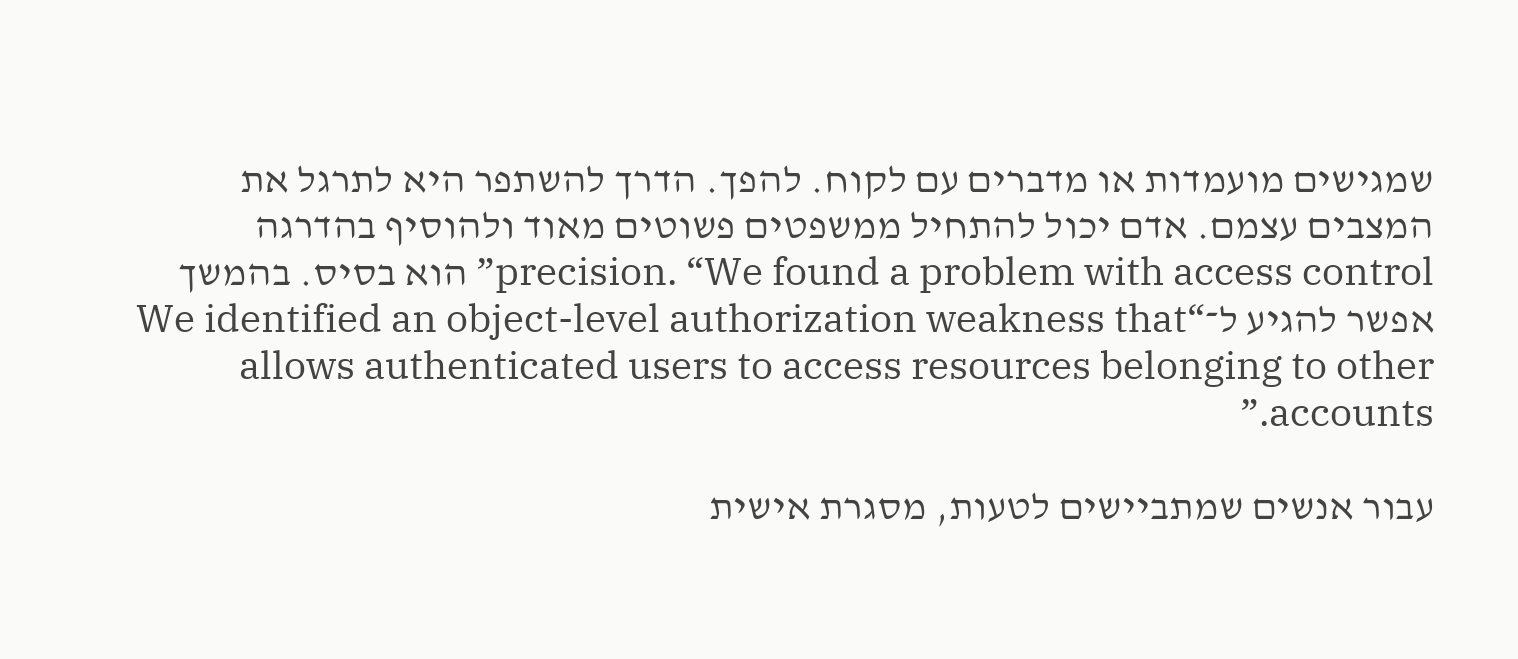שמגישים מועמדות או מדברים עם לקוח. להפך. הדרך להשתפר היא לתרגל את המצבים עצמם. אדם יכול להתחיל ממשפטים פשוטים מאוד ולהוסיף בהדרגה precision. “We found a problem with access control” הוא בסיס. בהמשך אפשר להגיע ל־“We identified an object-level authorization weakness that allows authenticated users to access resources belonging to other accounts.”

עבור אנשים שמתביישים לטעות, מסגרת אישית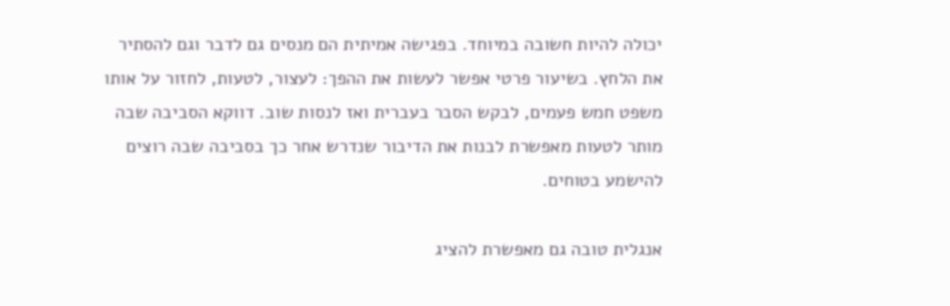יכולה להיות חשובה במיוחד. בפגישה אמיתית הם מנסים גם לדבר וגם להסתיר את הלחץ. בשיעור פרטי אפשר לעשות את ההפך: לעצור, לטעות, לחזור על אותו משפט חמש פעמים, לבקש הסבר בעברית ואז לנסות שוב. דווקא הסביבה שבה מותר לטעות מאפשרת לבנות את הדיבור שנדרש אחר כך בסביבה שבה רוצים להישמע בטוחים.

אנגלית טובה גם מאפשרת להציג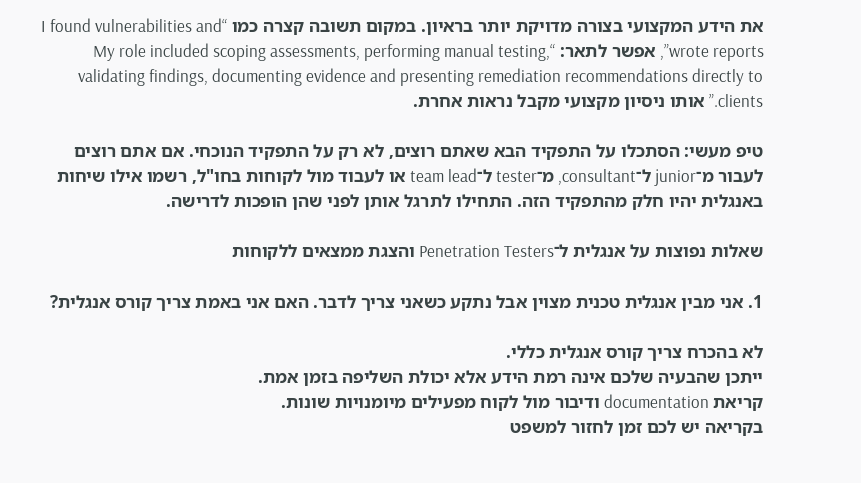את הידע המקצועי בצורה מדויקת יותר בראיון. במקום תשובה קצרה כמו “I found vulnerabilities and wrote reports”, אפשר לתאר: “My role included scoping assessments, performing manual testing, validating findings, documenting evidence and presenting remediation recommendations directly to clients.” אותו ניסיון מקצועי מקבל נראות אחרת.

טיפ מעשי: הסתכלו על התפקיד הבא שאתם רוצים, לא רק על התפקיד הנוכחי. אם אתם רוצים לעבור מ־junior ל־consultant, מ־tester ל־team lead או לעבוד מול לקוחות בחו"ל, רשמו אילו שיחות באנגלית יהיו חלק מהתפקיד הזה. התחילו לתרגל אותן לפני שהן הופכות לדרישה.

שאלות נפוצות על אנגלית ל־Penetration Testers והצגת ממצאים ללקוחות

1. אני מבין אנגלית טכנית מצוין אבל נתקע כשאני צריך לדבר. האם אני באמת צריך קורס אנגלית?

לא בהכרח צריך קורס אנגלית כללי.
ייתכן שהבעיה שלכם אינה רמת הידע אלא יכולת השליפה בזמן אמת.
קריאת documentation ודיבור מול לקוח מפעילים מיומנויות שונות.
בקריאה יש לכם זמן לחזור למשפט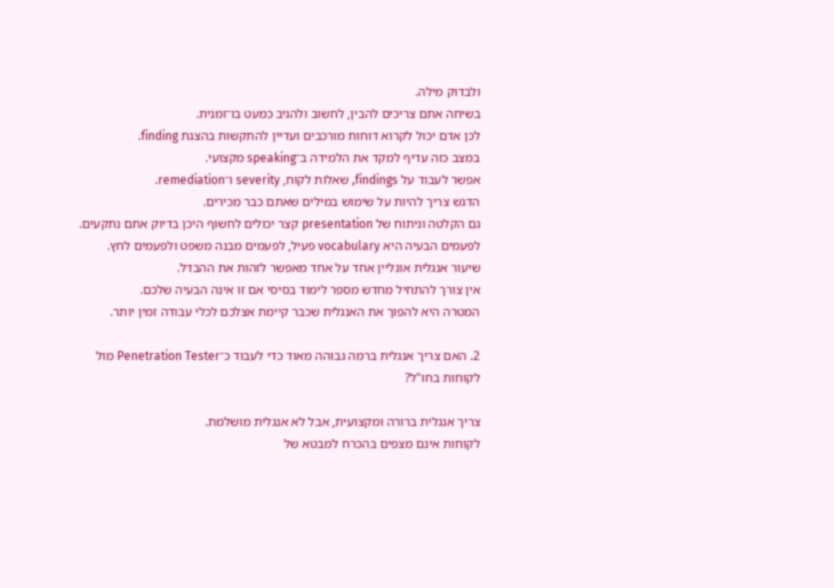ולבדוק מילה.
בשיחה אתם צריכים להבין, לחשוב ולהגיב כמעט בו־זמנית.
לכן אדם יכול לקרוא דוחות מורכבים ועדיין להתקשות בהצגת finding.
במצב כזה עדיף למקד את הלמידה ב־speaking מקצועי.
אפשר לעבוד על findings, שאלות לקוח, severity ו־remediation.
הדגש צריך להיות על שימוש במילים שאתם כבר מכירים.
גם הקלטה וניתוח של presentation קצר יכולים לחשוף היכן בדיוק אתם נתקעים.
לפעמים הבעיה היא vocabulary פעיל, לפעמים מבנה משפט ולפעמים לחץ.
שיעור אנגלית אונליין אחד על אחד מאפשר לזהות את ההבדל.
אין צורך להתחיל מחדש מספר לימוד בסיסי אם זו אינה הבעיה שלכם.
המטרה היא להפוך את האנגלית שכבר קיימת אצלכם לכלי עבודה זמין יותר.

2. האם צריך אנגלית ברמה גבוהה מאוד כדי לעבוד כ־Penetration Tester מול לקוחות בחו"ל?

צריך אנגלית ברורה ומקצועית, אבל לא אנגלית מושלמת.
לקוחות אינם מצפים בהכרח למבטא של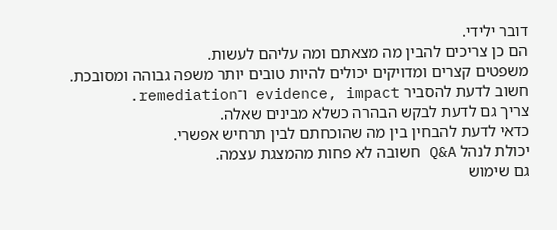דובר ילידי.
הם כן צריכים להבין מה מצאתם ומה עליהם לעשות.
משפטים קצרים ומדויקים יכולים להיות טובים יותר משפה גבוהה ומסובכת.
חשוב לדעת להסביר evidence, impact ו־remediation.
צריך גם לדעת לבקש הבהרה כשלא מבינים שאלה.
כדאי לדעת להבחין בין מה שהוכחתם לבין תרחיש אפשרי.
יכולת לנהל Q&A חשובה לא פחות מהמצגת עצמה.
גם שימוש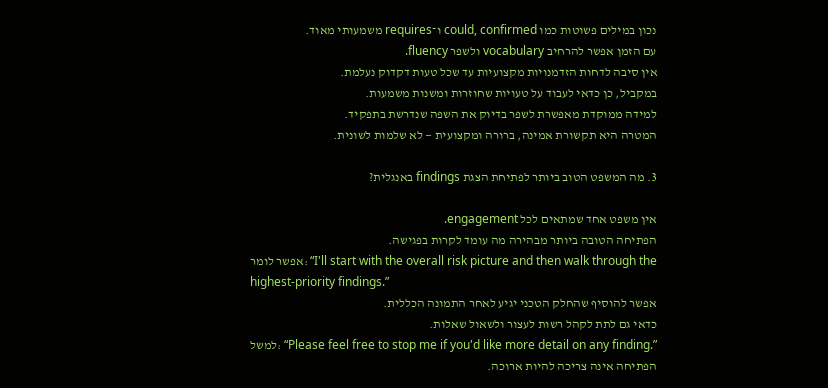נכון במילים פשוטות כמו could, confirmed ו־requires משמעותי מאוד.
עם הזמן אפשר להרחיב vocabulary ולשפר fluency.
אין סיבה לדחות הזדמנויות מקצועיות עד שכל טעות דקדוק נעלמת.
במקביל, כן כדאי לעבוד על טעויות שחוזרות ומשנות משמעות.
למידה ממוקדת מאפשרת לשפר בדיוק את השפה שנדרשת בתפקיד.
המטרה היא תקשורת אמינה, ברורה ומקצועית — לא שלמות לשונית.

3. מה המשפט הטוב ביותר לפתיחת הצגת findings באנגלית?

אין משפט אחד שמתאים לכל engagement.
הפתיחה הטובה ביותר מבהירה מה עומד לקרות בפגישה.
אפשר לומר: “I'll start with the overall risk picture and then walk through the highest-priority findings.”
אפשר להוסיף שהחלק הטכני יגיע לאחר התמונה הכללית.
כדאי גם לתת לקהל רשות לעצור ולשאול שאלות.
למשל: “Please feel free to stop me if you'd like more detail on any finding.”
הפתיחה אינה צריכה להיות ארוכה.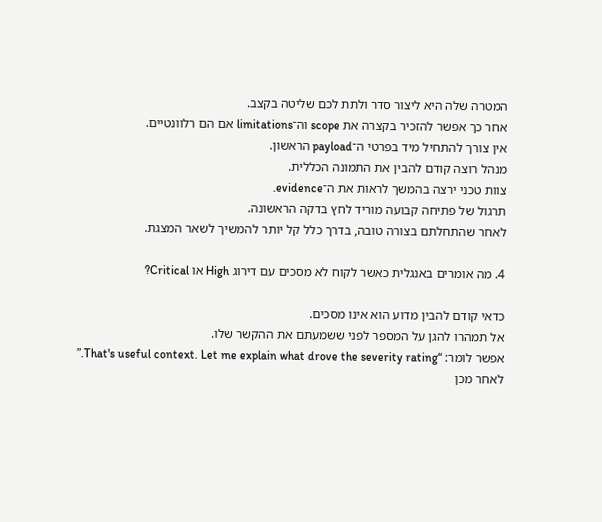המטרה שלה היא ליצור סדר ולתת לכם שליטה בקצב.
אחר כך אפשר להזכיר בקצרה את scope וה־limitations אם הם רלוונטיים.
אין צורך להתחיל מיד בפרטי ה־payload הראשון.
מנהל רוצה קודם להבין את התמונה הכללית.
צוות טכני ירצה בהמשך לראות את ה־evidence.
תרגול של פתיחה קבועה מוריד לחץ בדקה הראשונה.
לאחר שהתחלתם בצורה טובה, בדרך כלל קל יותר להמשיך לשאר המצגת.

4. מה אומרים באנגלית כאשר לקוח לא מסכים עם דירוג High או Critical?

כדאי קודם להבין מדוע הוא אינו מסכים.
אל תמהרו להגן על המספר לפני ששמעתם את ההקשר שלו.
אפשר לומר: “That's useful context. Let me explain what drove the severity rating.”
לאחר מכן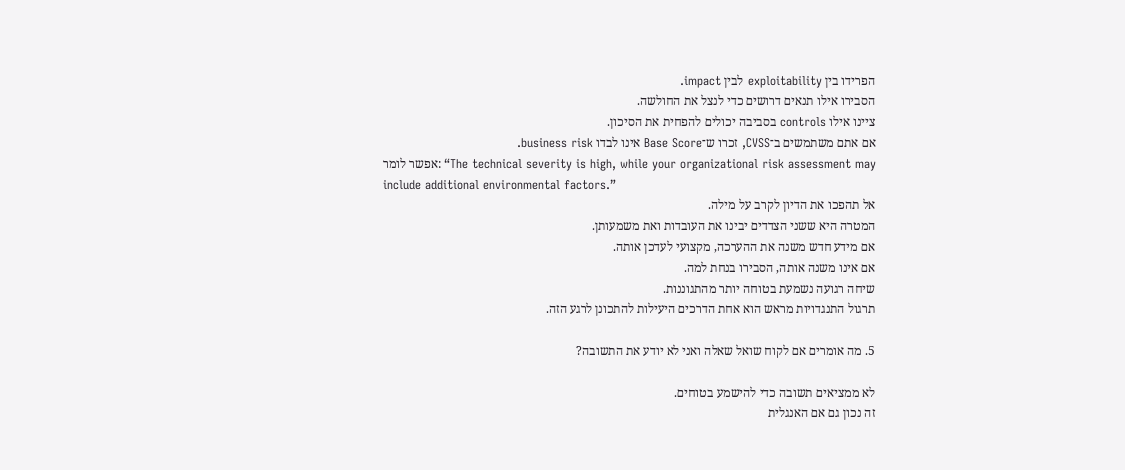הפרידו בין exploitability לבין impact.
הסבירו אילו תנאים דרושים כדי לנצל את החולשה.
ציינו אילו controls בסביבה יכולים להפחית את הסיכון.
אם אתם משתמשים ב־CVSS, זכרו ש־Base Score אינו לבדו business risk.
אפשר לומר: “The technical severity is high, while your organizational risk assessment may include additional environmental factors.”
אל תהפכו את הדיון לקרב על מילה.
המטרה היא ששני הצדדים יבינו את העובדות ואת משמעותן.
אם מידע חדש משנה את ההערכה, מקצועי לעדכן אותה.
אם אינו משנה אותה, הסבירו בנחת למה.
שיחה רגועה נשמעת בטוחה יותר מהתגוננות.
תרגול התנגדויות מראש הוא אחת הדרכים היעילות להתכונן לרגע הזה.

5. מה אומרים אם לקוח שואל שאלה ואני לא יודע את התשובה?

לא ממציאים תשובה כדי להישמע בטוחים.
זה נכון גם אם האנגלית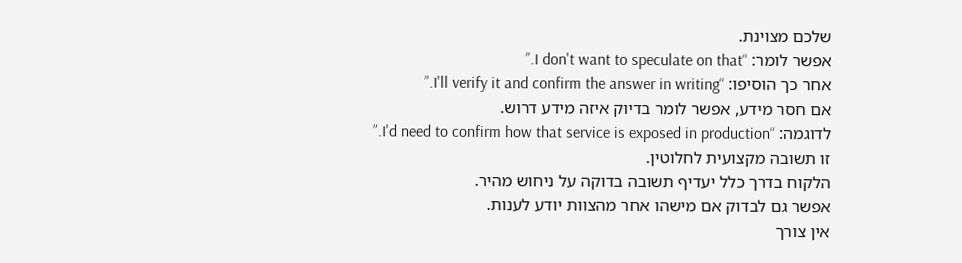שלכם מצוינת.
אפשר לומר: “I don't want to speculate on that.”
אחר כך הוסיפו: “I'll verify it and confirm the answer in writing.”
אם חסר מידע, אפשר לומר בדיוק איזה מידע דרוש.
לדוגמה: “I'd need to confirm how that service is exposed in production.”
זו תשובה מקצועית לחלוטין.
הלקוח בדרך כלל יעדיף תשובה בדוקה על ניחוש מהיר.
אפשר גם לבדוק אם מישהו אחר מהצוות יודע לענות.
אין צורך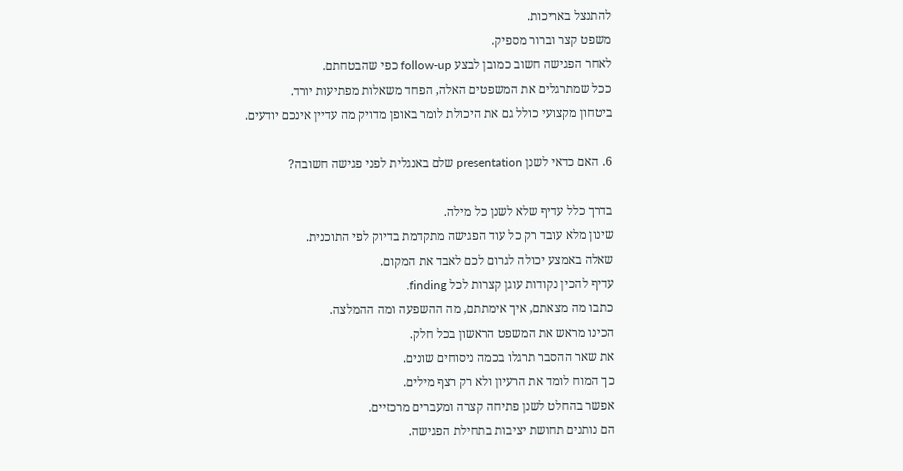להתנצל באריכות.
משפט קצר וברור מספיק.
לאחר הפגישה חשוב כמובן לבצע follow-up כפי שהבטחתם.
ככל שמתרגלים את המשפטים האלה, הפחד משאלות מפתיעות יורד.
ביטחון מקצועי כולל גם את היכולת לומר באופן מדויק מה עדיין אינכם יודעים.

6. האם כדאי לשנן presentation שלם באנגלית לפני פגישה חשובה?

בדרך כלל עדיף שלא לשנן כל מילה.
שינון מלא עובד רק כל עוד הפגישה מתקדמת בדיוק לפי התוכנית.
שאלה באמצע יכולה לגרום לכם לאבד את המקום.
עדיף להכין נקודות עוגן קצרות לכל finding.
כתבו מה מצאתם, איך אימתתם, מה ההשפעה ומה ההמלצה.
הכינו מראש את המשפט הראשון בכל חלק.
את שאר ההסבר תרגלו בכמה ניסוחים שונים.
כך המוח לומד את הרעיון ולא רק רצף מילים.
אפשר בהחלט לשנן פתיחה קצרה ומעברים מרכזיים.
הם נותנים תחושת יציבות בתחילת הפגישה.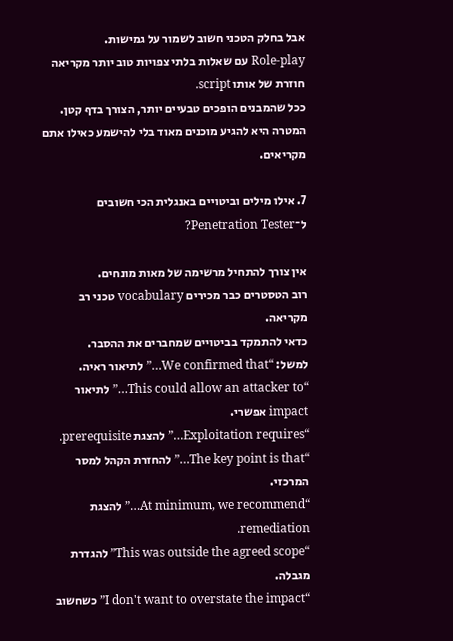אבל בחלק הטכני חשוב לשמור על גמישות.
Role-play עם שאלות בלתי צפויות טוב יותר מקריאה חוזרת של אותו script.
ככל שהמבנים הופכים טבעיים יותר, הצורך בדף קטן.
המטרה היא להגיע מוכנים מאוד בלי להישמע כאילו אתם מקריאים.

7. אילו מילים וביטויים באנגלית הכי חשובים ל־Penetration Tester?

אין צורך להתחיל מרשימה של מאות מונחים.
רוב הטסטרים כבר מכירים vocabulary טכני רב מקריאה.
כדאי להתמקד בביטויים שמחברים את ההסבר.
למשל: “We confirmed that…” לתיאור ראיה.
“This could allow an attacker to…” לתיאור impact אפשרי.
“Exploitation requires…” להצגת prerequisite.
“The key point is that…” להחזרת הקהל למסר המרכזי.
“At minimum, we recommend…” להצגת remediation.
“This was outside the agreed scope” להגדרת מגבלה.
“I don't want to overstate the impact” כשחשוב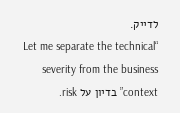לדייק.
“Let me separate the technical severity from the business context” בדיון על risk.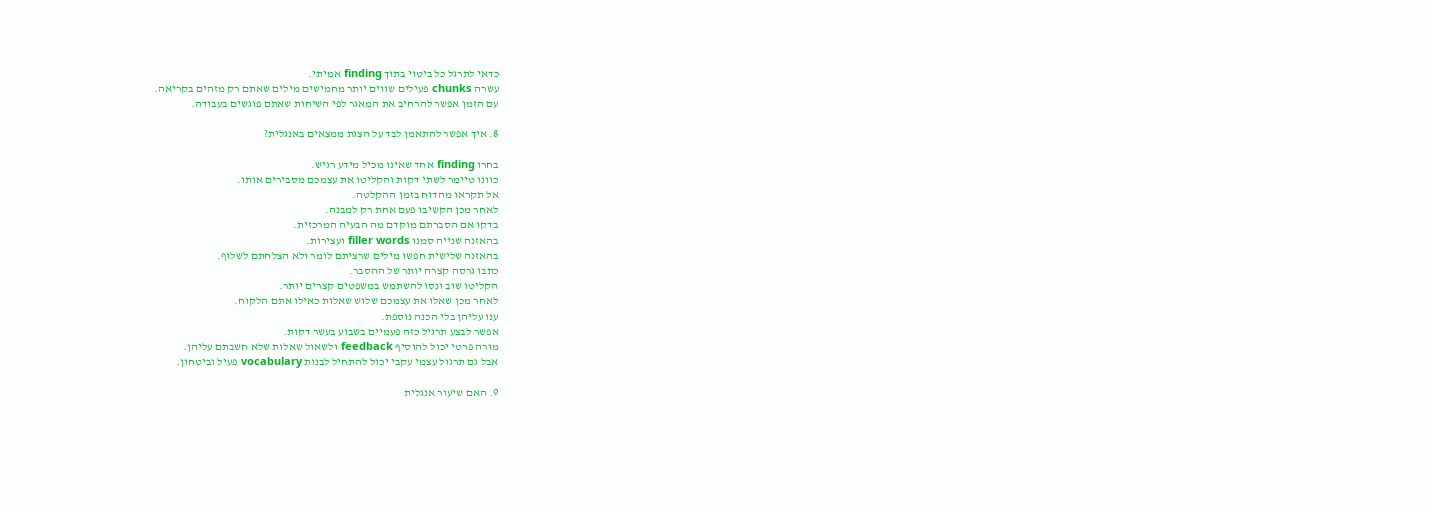כדאי לתרגל כל ביטוי בתוך finding אמיתי.
עשרה chunks פעילים שווים יותר מחמישים מילים שאתם רק מזהים בקריאה.
עם הזמן אפשר להרחיב את המאגר לפי השיחות שאתם פוגשים בעבודה.

8. איך אפשר להתאמן לבד על הצגת ממצאים באנגלית?

בחרו finding אחד שאינו מכיל מידע רגיש.
כוונו טיימר לשתי דקות והקליטו את עצמכם מסבירים אותו.
אל תקראו מהדוח בזמן ההקלטה.
לאחר מכן הקשיבו פעם אחת רק למבנה.
בדקו אם הסברתם מוקדם מה הבעיה המרכזית.
בהאזנה שנייה סמנו filler words ועצירות.
בהאזנה שלישית חפשו מילים שרציתם לומר ולא הצלחתם לשלוף.
כתבו גרסה קצרה יותר של ההסבר.
הקליטו שוב ונסו להשתמש במשפטים קצרים יותר.
לאחר מכן שאלו את עצמכם שלוש שאלות כאילו אתם הלקוח.
ענו עליהן בלי הכנה נוספת.
אפשר לבצע תרגיל כזה פעמיים בשבוע בעשר דקות.
מורה פרטי יכול להוסיף feedback ולשאול שאלות שלא חשבתם עליהן.
אבל גם תרגול עצמי עקבי יכול להתחיל לבנות vocabulary פעיל וביטחון.

9. האם שיעור אנגלית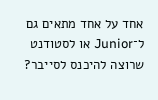אחד על אחד מתאים גם ל־Junior או לסטודנט שרוצה להיכנס לסייבר?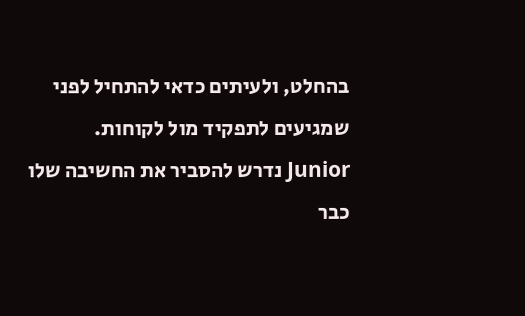בהחלט, ולעיתים כדאי להתחיל לפני שמגיעים לתפקיד מול לקוחות.
Junior נדרש להסביר את החשיבה שלו כבר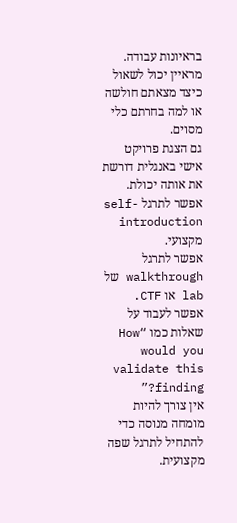בראיונות עבודה.
מראיין יכול לשאול כיצד מצאתם חולשה או למה בחרתם כלי מסוים.
גם הצגת פרויקט אישי באנגלית דורשת את אותה יכולת.
אפשר לתרגל self-introduction מקצועי.
אפשר לתרגל walkthrough של lab או CTF.
אפשר לעבוד על שאלות כמו “How would you validate this finding?”
אין צורך להיות מומחה מנוסה כדי להתחיל לתרגל שפה מקצועית.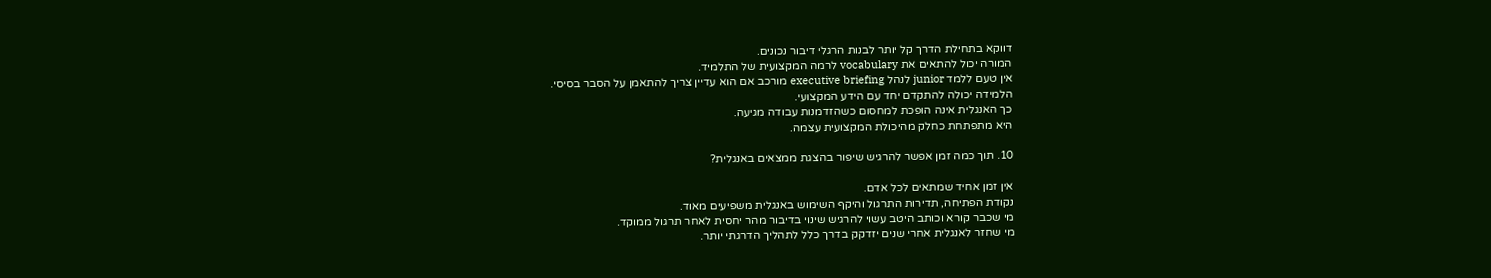דווקא בתחילת הדרך קל יותר לבנות הרגלי דיבור נכונים.
המורה יכול להתאים את vocabulary לרמה המקצועית של התלמיד.
אין טעם ללמד junior לנהל executive briefing מורכב אם הוא עדיין צריך להתאמן על הסבר בסיסי.
הלמידה יכולה להתקדם יחד עם הידע המקצועי.
כך האנגלית אינה הופכת למחסום כשהזדמנות עבודה מגיעה.
היא מתפתחת כחלק מהיכולת המקצועית עצמה.

10. תוך כמה זמן אפשר להרגיש שיפור בהצגת ממצאים באנגלית?

אין זמן אחיד שמתאים לכל אדם.
נקודת הפתיחה, תדירות התרגול והיקף השימוש באנגלית משפיעים מאוד.
מי שכבר קורא וכותב היטב עשוי להרגיש שינוי בדיבור מהר יחסית לאחר תרגול ממוקד.
מי שחזר לאנגלית אחרי שנים יזדקק בדרך כלל לתהליך הדרגתי יותר.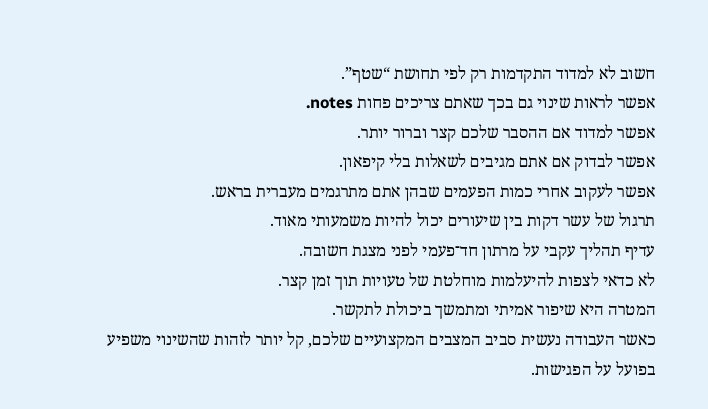חשוב לא למדוד התקדמות רק לפי תחושת “שטף”.
אפשר לראות שינוי גם בכך שאתם צריכים פחות notes.
אפשר למדוד אם ההסבר שלכם קצר וברור יותר.
אפשר לבדוק אם אתם מגיבים לשאלות בלי קיפאון.
אפשר לעקוב אחרי כמות הפעמים שבהן אתם מתרגמים מעברית בראש.
תרגול של עשר דקות בין שיעורים יכול להיות משמעותי מאוד.
עדיף תהליך עקבי על מרתון חד־פעמי לפני מצגת חשובה.
לא כדאי לצפות להיעלמות מוחלטת של טעויות תוך זמן קצר.
המטרה היא שיפור אמיתי ומתמשך ביכולת לתקשר.
כאשר העבודה נעשית סביב המצבים המקצועיים שלכם, קל יותר לזהות שהשינוי משפיע בפועל על הפגישות.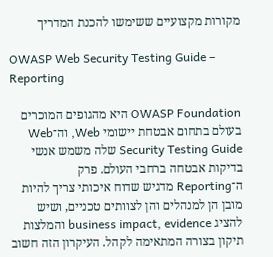מקורות מקצועיים ששימשו להכנת המדריך

OWASP Web Security Testing Guide – Reporting

OWASP Foundation היא מהגופים המוכרים בעולם בתחום אבטחת יישומי Web, וה־Web Security Testing Guide שלה משמש אנשי בדיקות אבטחה ברחבי העולם. פרק ה־Reporting מדגיש שדוח איכותי צריך להיות מובן הן למנהלים והן לצוותים טכניים, ושיש להציג business impact, evidence והמלצות תיקון בצורה המתאימה לקהל. העיקרון הזה חשוב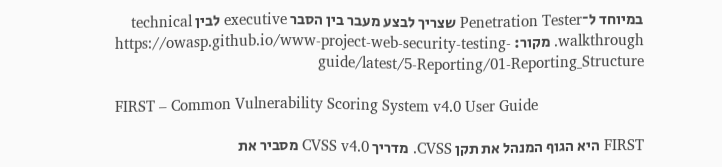במיוחד ל־Penetration Tester שצריך לבצע מעבר בין הסבר executive לבין technical walkthrough. מקור: https://owasp.github.io/www-project-web-security-testing-guide/latest/5-Reporting/01-Reporting_Structure

FIRST – Common Vulnerability Scoring System v4.0 User Guide

FIRST היא הגוף המנהל את תקן CVSS. מדריך CVSS v4.0 מסביר את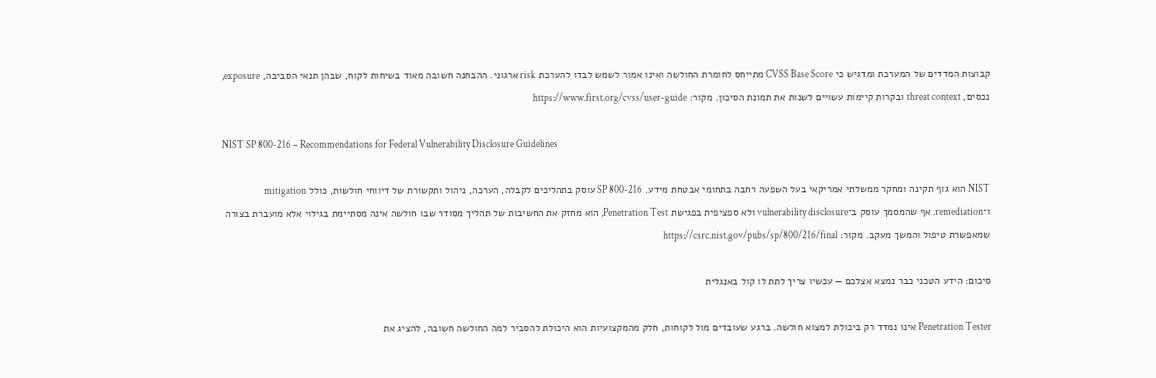קבוצות המדדים של המערכת ומדגיש כי CVSS Base Score מתייחס לחומרת החולשה ואינו אמור לשמש לבדו להערכת risk ארגוני. ההבחנה חשובה מאוד בשיחות לקוח, שבהן תנאי הסביבה, exposure, נכסים, threat context ובקרות קיימות עשויים לשנות את תמונת הסיכון. מקור: https://www.first.org/cvss/user-guide

NIST SP 800-216 – Recommendations for Federal Vulnerability Disclosure Guidelines

NIST הוא גוף תקינה ומחקר ממשלתי אמריקאי בעל השפעה רחבה בתחומי אבטחת מידע. SP 800-216 עוסק בתהליכים לקבלה, הערכה, ניהול ותקשורת של דיווחי חולשות, כולל mitigation ו־remediation. אף שהמסמך עוסק ב־vulnerability disclosure ולא ספציפית בפגישת Penetration Test, הוא מחזק את החשיבות של תהליך מסודר שבו חולשה אינה מסתיימת בגילוי אלא מועברת בצורה שמאפשרת טיפול והמשך מעקב. מקור: https://csrc.nist.gov/pubs/sp/800/216/final

סיכום: הידע הטכני כבר נמצא אצלכם — עכשיו צריך לתת לו קול באנגלית

Penetration Tester אינו נמדד רק ביכולת למצוא חולשה. ברגע שעובדים מול לקוחות, חלק מהמקצועיות הוא היכולת להסביר למה החולשה חשובה, להציג את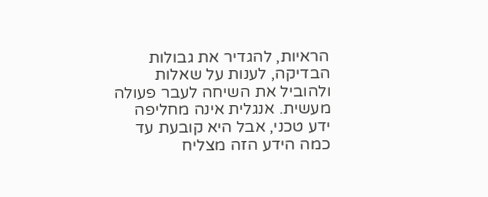הראיות, להגדיר את גבולות הבדיקה, לענות על שאלות ולהוביל את השיחה לעבר פעולה מעשית. אנגלית אינה מחליפה ידע טכני, אבל היא קובעת עד כמה הידע הזה מצליח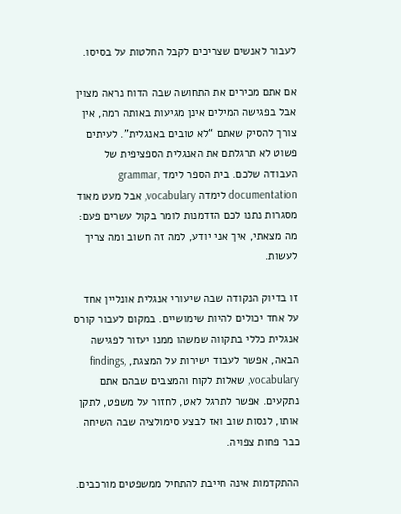לעבור לאנשים שצריכים לקבל החלטות על בסיסו.

אם אתם מכירים את התחושה שבה הדוח נראה מצוין אבל בפגישה המילים אינן מגיעות באותה רמה, אין צורך להסיק שאתם “לא טובים באנגלית”. לעיתים פשוט לא תרגלתם את האנגלית הספציפית של העבודה שלכם. בית הספר לימד grammar, documentation לימדה vocabulary, אבל מעט מאוד מסגרות נתנו לכם הזדמנות לומר בקול עשרים פעם: מה מצאתי, איך אני יודע, למה זה חשוב ומה צריך לעשות.

זו בדיוק הנקודה שבה שיעורי אנגלית אונליין אחד על אחד יכולים להיות שימושיים. במקום לעבור קורס אנגלית כללי בתקווה שמשהו ממנו יעזור לפגישה הבאה, אפשר לעבוד ישירות על המצגת, findings, vocabulary, שאלות לקוח והמצבים שבהם אתם נתקעים. אפשר לתרגל לאט, לחזור על משפט, לתקן אותו, לנסות שוב ואז לבצע סימולציה שבה השיחה כבר פחות צפויה.

ההתקדמות אינה חייבת להתחיל ממשפטים מורכבים.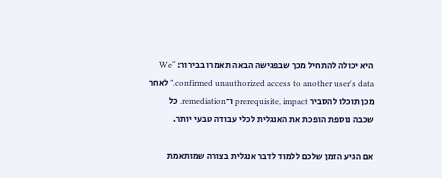היא יכולה להתחיל מכך שבפגישה הבאה תאמרו בבירור: “We confirmed unauthorized access to another user's data.” לאחר מכן תוכלו להסביר prerequisite, impact ו־remediation. כל שכבה נוספת הופכת את האנגלית לכלי עבודה טבעי יותר.

אם הגיע הזמן שלכם ללמוד לדבר אנגלית בצורה שמותאמת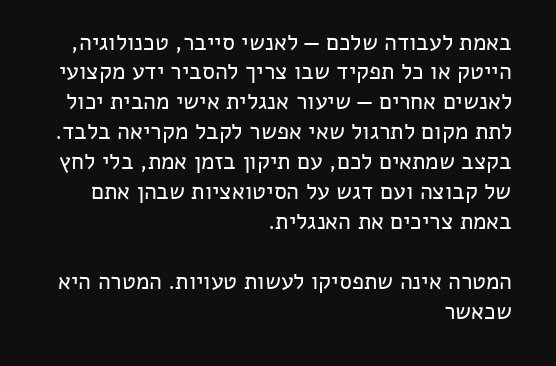באמת לעבודה שלכם — לאנשי סייבר, טכנולוגיה, הייטק או כל תפקיד שבו צריך להסביר ידע מקצועי לאנשים אחרים — שיעור אנגלית אישי מהבית יכול לתת מקום לתרגול שאי אפשר לקבל מקריאה בלבד. בקצב שמתאים לכם, עם תיקון בזמן אמת, בלי לחץ של קבוצה ועם דגש על הסיטואציות שבהן אתם באמת צריכים את האנגלית.

המטרה אינה שתפסיקו לעשות טעויות. המטרה היא שכאשר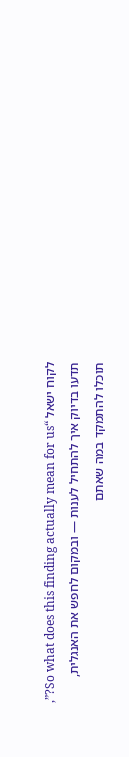לקוח ישאל “So what does this finding actually mean for us?”, תדעו בדיוק איך להתחיל לענות — ובמקום לחפש את האנגלית, תוכלו להתמקד במה שאתם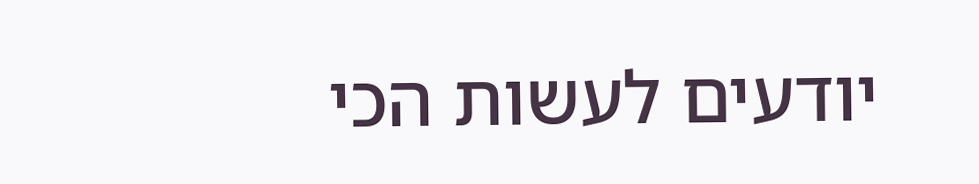יודעים לעשות הכי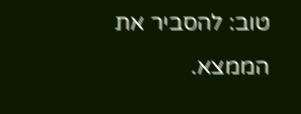טוב: להסביר את הממצא.